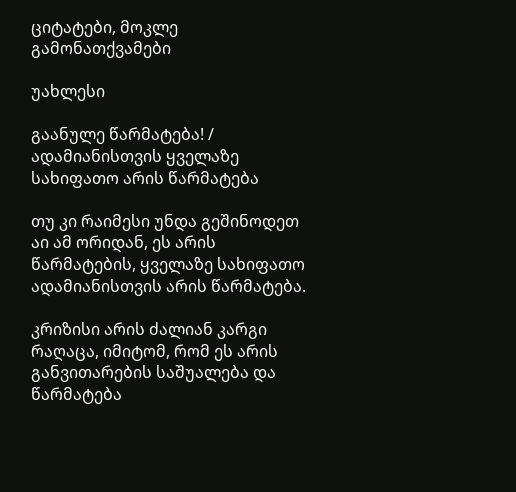ციტატები, მოკლე გამონათქვამები

უახლესი

გაანულე წარმატება! / ადამიანისთვის ყველაზე სახიფათო არის წარმატება

თუ კი რაიმესი უნდა გეშინოდეთ აი ამ ორიდან, ეს არის წარმატების, ყველაზე სახიფათო ადამიანისთვის არის წარმატება.

კრიზისი არის ძალიან კარგი რაღაცა, იმიტომ, რომ ეს არის განვითარების საშუალება და წარმატება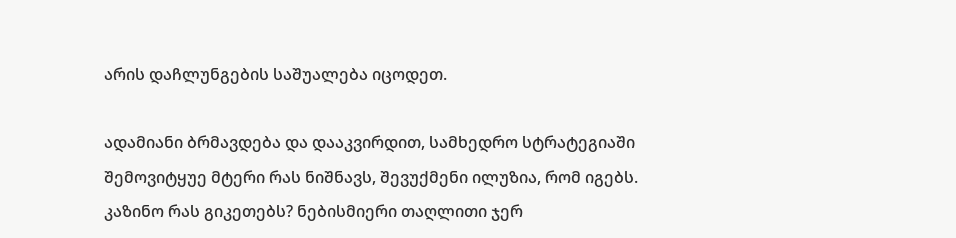არის დაჩლუნგების საშუალება იცოდეთ.

ადამიანი ბრმავდება და დააკვირდით, სამხედრო სტრატეგიაში შემოვიტყუე მტერი რას ნიშნავს, შევუქმენი ილუზია, რომ იგებს. კაზინო რას გიკეთებს? ნებისმიერი თაღლითი ჯერ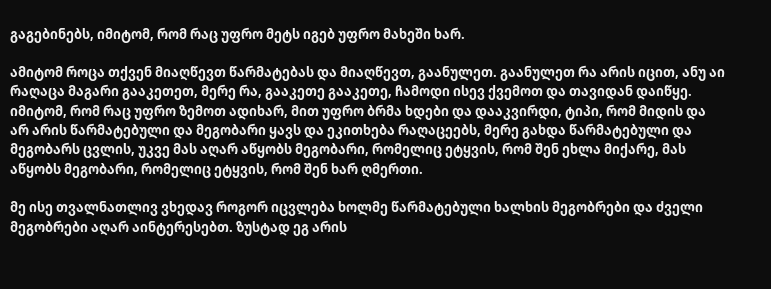გაგებინებს, იმიტომ, რომ რაც უფრო მეტს იგებ უფრო მახეში ხარ.

ამიტომ როცა თქვენ მიაღწევთ წარმატებას და მიაღწევთ, გაანულეთ. გაანულეთ რა არის იცით, ანუ აი რაღაცა მაგარი გააკეთეთ, მერე რა, გააკეთე გააკეთე, ჩამოდი ისევ ქვემოთ და თავიდან დაიწყე. იმიტომ, რომ რაც უფრო ზემოთ ადიხარ, მით უფრო ბრმა ხდები და დააკვირდი, ტიპი, რომ მიდის და არ არის წარმატებული და მეგობარი ყავს და ეკითხება რაღაცეებს, მერე გახდა წარმატებული და მეგობარს ცვლის, უკვე მას აღარ აწყობს მეგობარი, რომელიც ეტყვის, რომ შენ ეხლა მიქარე, მას აწყობს მეგობარი, რომელიც ეტყვის, რომ შენ ხარ ღმერთი.

მე ისე თვალნათლივ ვხედავ როგორ იცვლება ხოლმე წარმატებული ხალხის მეგობრები და ძველი მეგობრები აღარ აინტერესებთ. ზუსტად ეგ არის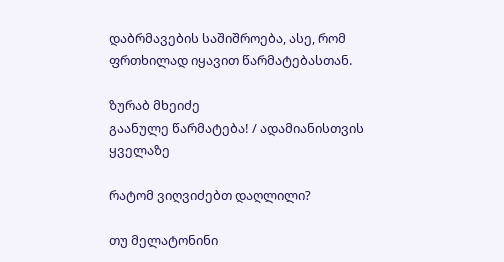დაბრმავების საშიშროება, ასე, რომ ფრთხილად იყავით წარმატებასთან.

ზურაბ მხეიძე
გაანულე წარმატება! / ადამიანისთვის ყველაზე

რატომ ვიღვიძებთ დაღლილი?

თუ მელატონინი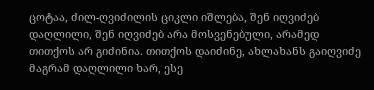ცოტაა, ძილ-ღვიძილის ციკლი იშლება, შენ იღვიძებ დაღლილი, შენ იღვიძებ არა მოსვენებული, არამედ თითქოს არ გიძინია. თითქოს დაიძინე, ახლახანს გაიღვიძე მაგრამ დაღლილი ხარ, ესე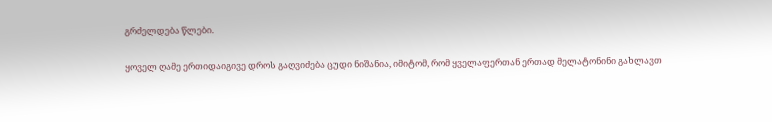გრძელდება წლები.

ყოველ ღამე ერთიდაიგივე დროს გაღვიძება ცუდი ნიშანია, იმიტომ, რომ ყველაფერთან ერთად მელატონინი გახლავთ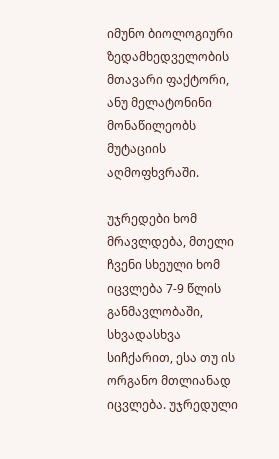იმუნო ბიოლოგიური ზედამხედველობის მთავარი ფაქტორი, ანუ მელატონინი მონაწილეობს მუტაციის აღმოფხვრაში.

უჯრედები ხომ მრავლდება, მთელი ჩვენი სხეული ხომ იცვლება 7-9 წლის განმავლობაში, სხვადასხვა სიჩქარით, ესა თუ ის ორგანო მთლიანად იცვლება. უჯრედული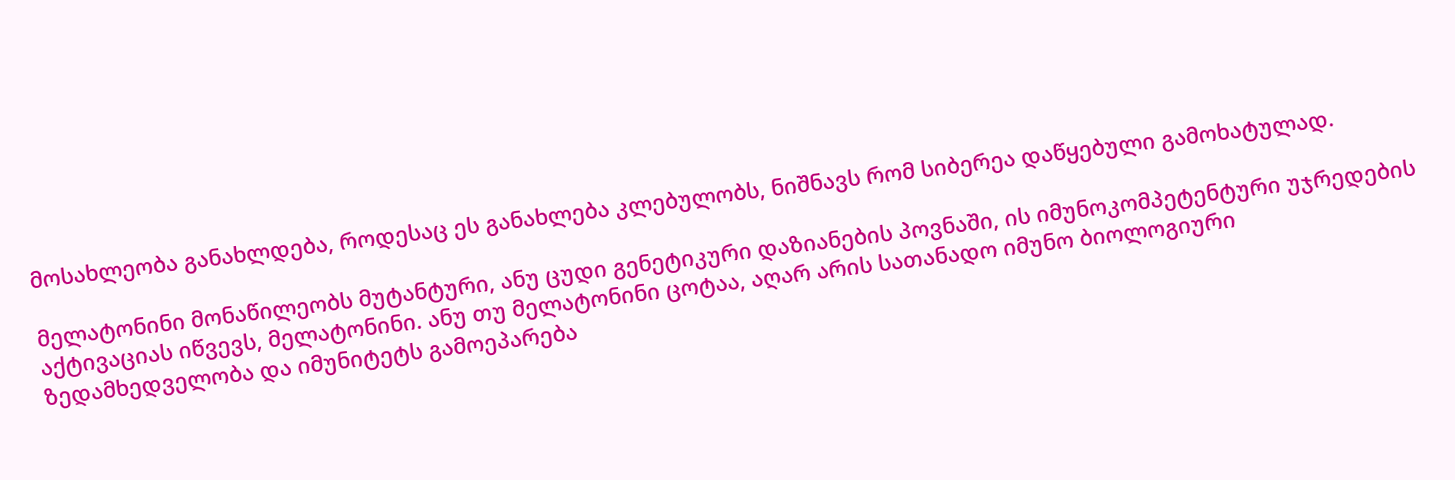მოსახლეობა განახლდება, როდესაც ეს განახლება კლებულობს, ნიშნავს რომ სიბერეა დაწყებული გამოხატულად.

მელატონინი მონაწილეობს მუტანტური, ანუ ცუდი გენეტიკური დაზიანების პოვნაში, ის იმუნოკომპეტენტური უჯრედების აქტივაციას იწვევს, მელატონინი. ანუ თუ მელატონინი ცოტაა, აღარ არის სათანადო იმუნო ბიოლოგიური ზედამხედველობა და იმუნიტეტს გამოეპარება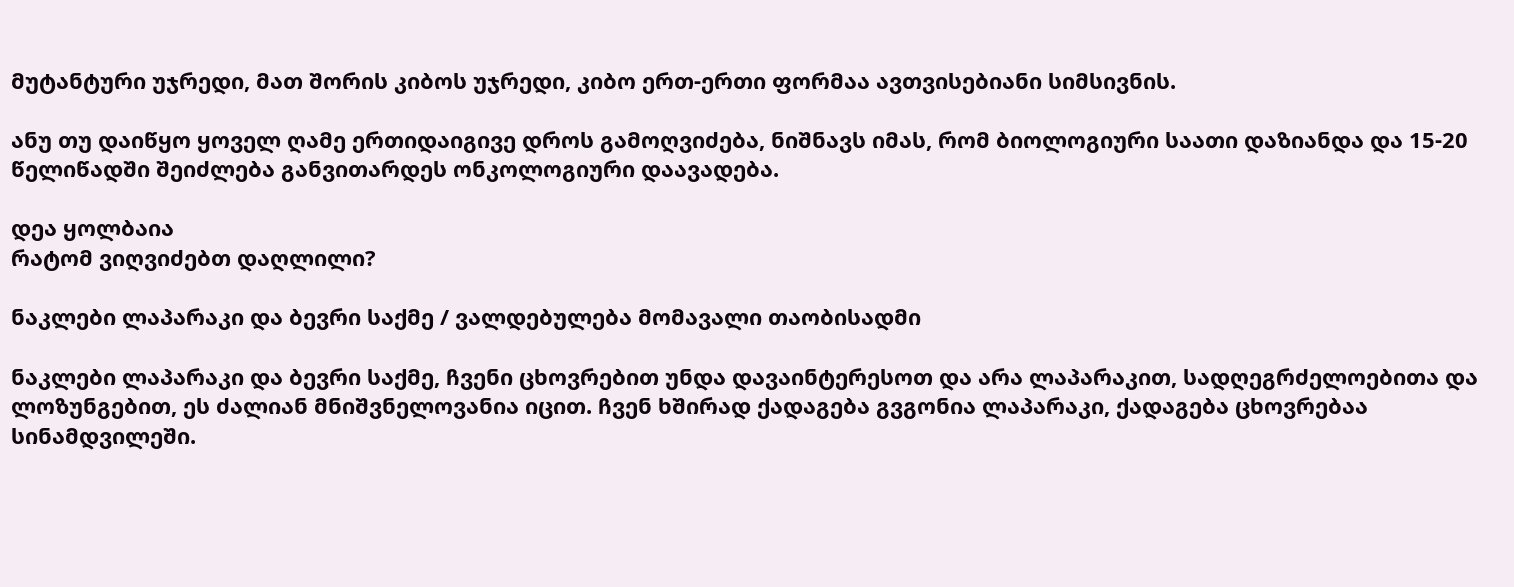მუტანტური უჯრედი, მათ შორის კიბოს უჯრედი, კიბო ერთ-ერთი ფორმაა ავთვისებიანი სიმსივნის.

ანუ თუ დაიწყო ყოველ ღამე ერთიდაიგივე დროს გამოღვიძება, ნიშნავს იმას, რომ ბიოლოგიური საათი დაზიანდა და 15-20 წელიწადში შეიძლება განვითარდეს ონკოლოგიური დაავადება.

დეა ყოლბაია
რატომ ვიღვიძებთ დაღლილი?

ნაკლები ლაპარაკი და ბევრი საქმე / ვალდებულება მომავალი თაობისადმი

ნაკლები ლაპარაკი და ბევრი საქმე, ჩვენი ცხოვრებით უნდა დავაინტერესოთ და არა ლაპარაკით, სადღეგრძელოებითა და ლოზუნგებით, ეს ძალიან მნიშვნელოვანია იცით. ჩვენ ხშირად ქადაგება გვგონია ლაპარაკი, ქადაგება ცხოვრებაა სინამდვილეში.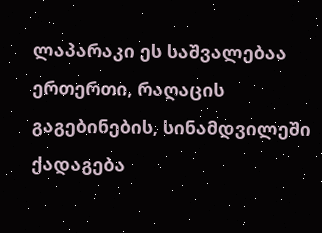ლაპარაკი ეს საშვალებაა ერთერთი, რაღაცის გაგებინების, სინამდვილეში ქადაგება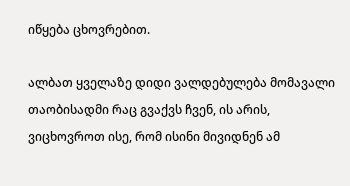იწყება ცხოვრებით.

ალბათ ყველაზე დიდი ვალდებულება მომავალი თაობისადმი რაც გვაქვს ჩვენ, ის არის, ვიცხოვროთ ისე, რომ ისინი მივიდნენ ამ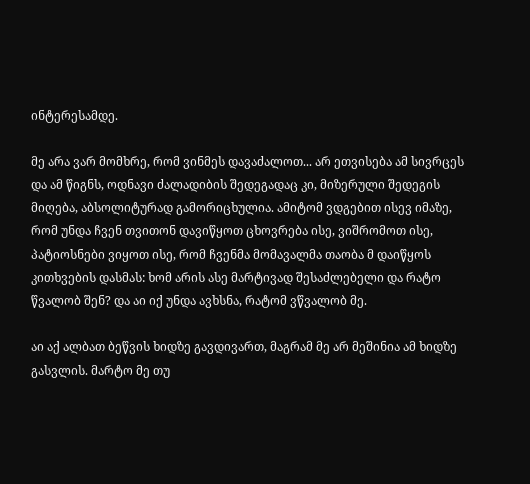ინტერესამდე.

მე არა ვარ მომხრე, რომ ვინმეს დავაძალოთ... არ ეთვისება ამ სივრცეს და ამ წიგნს, ოდნავი ძალადიბის შედეგადაც კი, მიზერული შედეგის მიღება, აბსოლიტურად გამორიცხულია. ამიტომ ვდგებით ისევ იმაზე, რომ უნდა ჩვენ თვითონ დავიწყოთ ცხოვრება ისე, ვიშრომოთ ისე, პატიოსნები ვიყოთ ისე, რომ ჩვენმა მომავალმა თაობა მ დაიწყოს კითხვების დასმას: ხომ არის ასე მარტივად შესაძლებელი და რატო წვალობ შენ? და აი იქ უნდა ავხსნა, რატომ ვწვალობ მე.

აი აქ ალბათ ბეწვის ხიდზე გავდივართ, მაგრამ მე არ მეშინია ამ ხიდზე გასვლის. მარტო მე თუ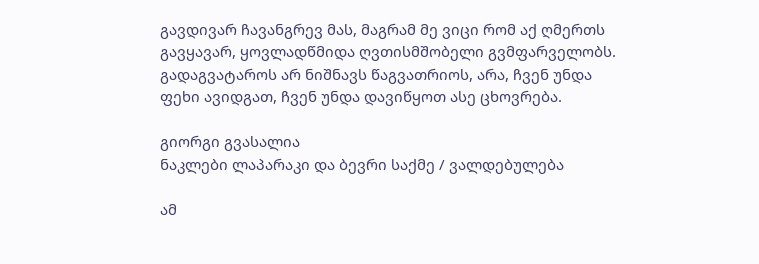გავდივარ ჩავანგრევ მას, მაგრამ მე ვიცი რომ აქ ღმერთს გავყავარ, ყოვლადწმიდა ღვთისმშობელი გვმფარველობს. გადაგვატაროს არ ნიშნავს წაგვათრიოს, არა, ჩვენ უნდა ფეხი ავიდგათ, ჩვენ უნდა დავიწყოთ ასე ცხოვრება.

გიორგი გვასალია
ნაკლები ლაპარაკი და ბევრი საქმე / ვალდებულება

ამ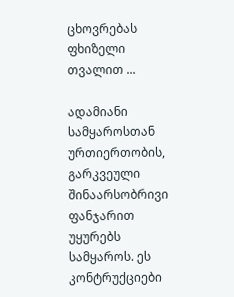ცხოვრებას ფხიზელი თვალით ...

ადამიანი სამყაროსთან ურთიერთობის, გარკვეული შინაარსობრივი ფანჯარით უყურებს სამყაროს. ეს კონტრუქციები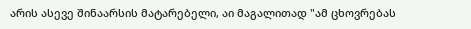არის ასევე შინაარსის მატარებელი, აი მაგალითად "ამ ცხოვრებას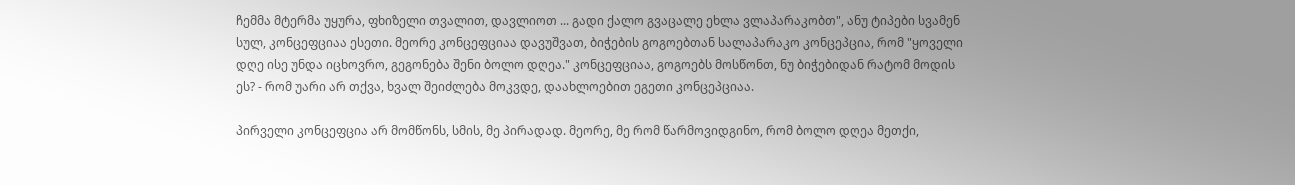ჩემმა მტერმა უყურა, ფხიზელი თვალით, დავლიოთ ... გადი ქალო გვაცალე ეხლა ვლაპარაკობთ", ანუ ტიპები სვამენ სულ, კონცეფციაა ესეთი. მეორე კონცეფციაა დავუშვათ, ბიჭების გოგოებთან სალაპარაკო კონცეპცია, რომ "ყოველი დღე ისე უნდა იცხოვრო, გეგონება შენი ბოლო დღეა." კონცეფციაა, გოგოებს მოსწონთ, ნუ ბიჭებიდან რატომ მოდის ეს? - რომ უარი არ თქვა, ხვალ შეიძლება მოკვდე, დაახლოებით ეგეთი კონცეპციაა.

პირველი კონცეფცია არ მომწონს, სმის, მე პირადად. მეორე, მე რომ წარმოვიდგინო, რომ ბოლო დღეა მეთქი,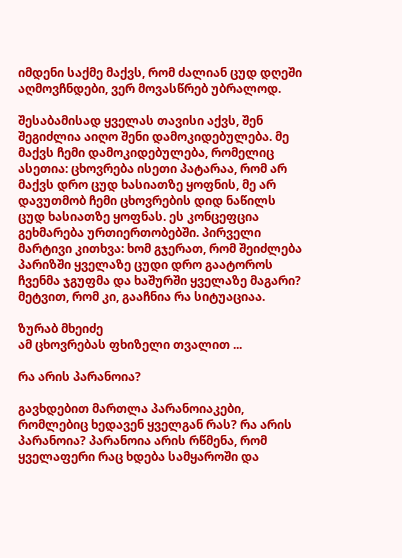იმდენი საქმე მაქვს, რომ ძალიან ცუდ დღეში აღმოვჩნდები, ვერ მოვასწრებ უბრალოდ.

შესაბამისად ყველას თავისი აქვს, შენ შეგიძლია აიღო შენი დამოკიდებულება. მე მაქვს ჩემი დამოკიდებულება, რომელიც ასეთია: ცხოვრება ისეთი პატარაა, რომ არ მაქვს დრო ცუდ ხასიათზე ყოფნის, მე არ დავუთმობ ჩემი ცხოვრების დიდ ნაწილს ცუდ ხასიათზე ყოფნას. ეს კონცეფცია გეხმარება ურთიერთობებში. პირველი მარტივი კითხვა: ხომ გჯერათ, რომ შეიძლება პარიზში ყველაზე ცუდი დრო გაატოროს ჩვენმა ჯგუფმა და ხაშურში ყველაზე მაგარი? მეტვით, რომ კი, გააჩნია რა სიტუაციაა.

ზურაბ მხეიძე
ამ ცხოვრებას ფხიზელი თვალით ...

რა არის პარანოია?

გავხდებით მართლა პარანოიაკები, რომლებიც ხედავენ ყველგან რას? რა არის პარანოია? პარანოია არის რწმენა, რომ ყველაფერი რაც ხდება სამყაროში და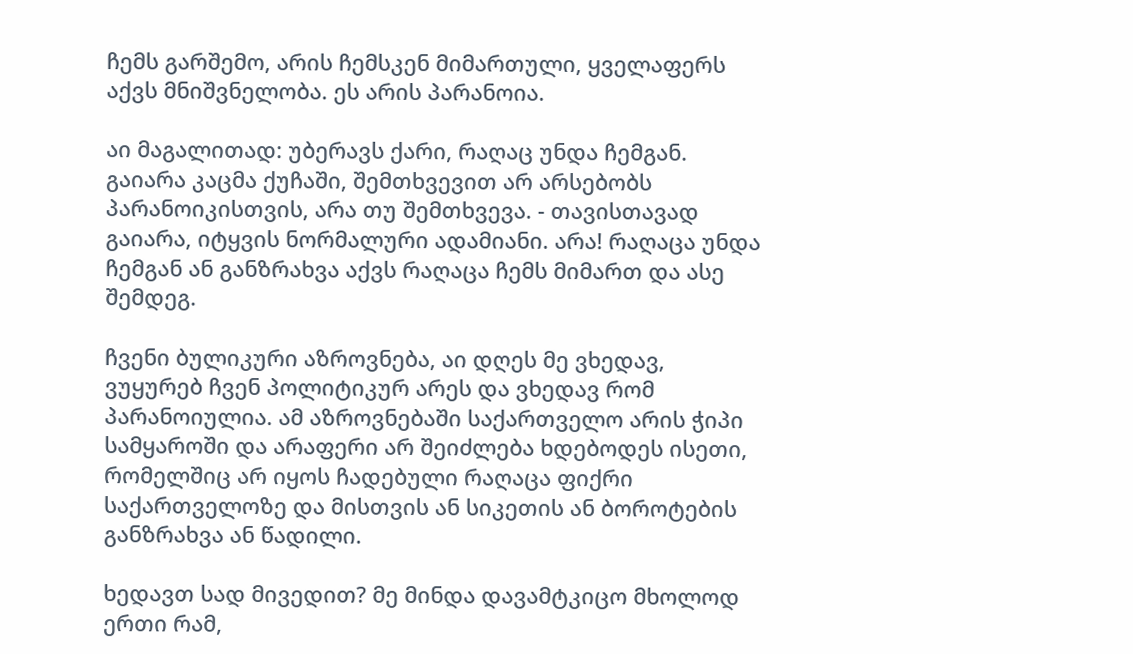ჩემს გარშემო, არის ჩემსკენ მიმართული, ყველაფერს აქვს მნიშვნელობა. ეს არის პარანოია.

აი მაგალითად: უბერავს ქარი, რაღაც უნდა ჩემგან. გაიარა კაცმა ქუჩაში, შემთხვევით არ არსებობს პარანოიკისთვის, არა თუ შემთხვევა. - თავისთავად გაიარა, იტყვის ნორმალური ადამიანი. არა! რაღაცა უნდა ჩემგან ან განზრახვა აქვს რაღაცა ჩემს მიმართ და ასე შემდეგ.

ჩვენი ბულიკური აზროვნება, აი დღეს მე ვხედავ, ვუყურებ ჩვენ პოლიტიკურ არეს და ვხედავ რომ პარანოიულია. ამ აზროვნებაში საქართველო არის ჭიპი სამყაროში და არაფერი არ შეიძლება ხდებოდეს ისეთი, რომელშიც არ იყოს ჩადებული რაღაცა ფიქრი საქართველოზე და მისთვის ან სიკეთის ან ბოროტების განზრახვა ან წადილი.

ხედავთ სად მივედით? მე მინდა დავამტკიცო მხოლოდ ერთი რამ,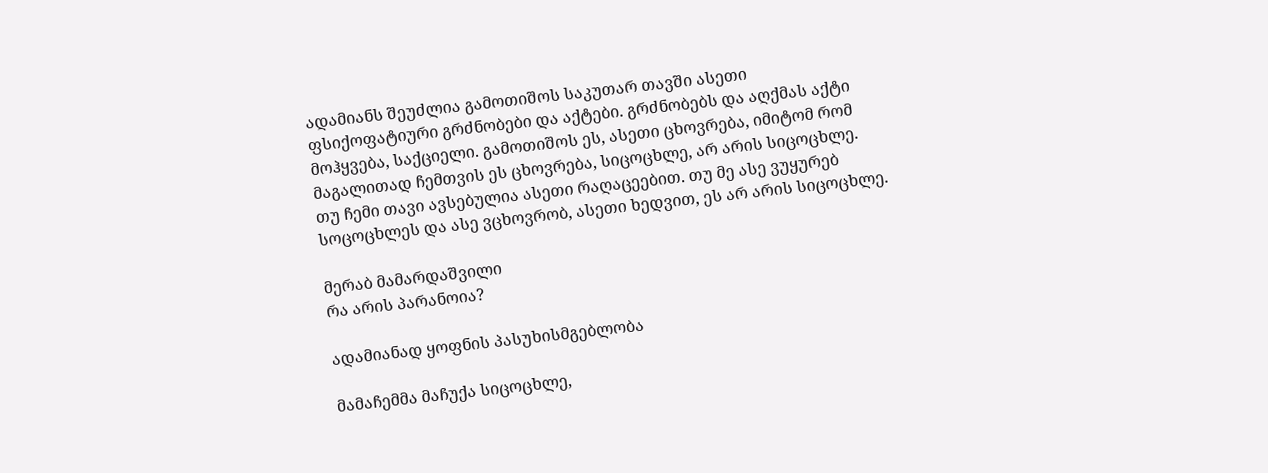ადამიანს შეუძლია გამოთიშოს საკუთარ თავში ასეთი ფსიქოფატიური გრძნობები და აქტები. გრძნობებს და აღქმას აქტი მოჰყვება, საქციელი. გამოთიშოს ეს, ასეთი ცხოვრება, იმიტომ რომ მაგალითად ჩემთვის ეს ცხოვრება, სიცოცხლე, არ არის სიცოცხლე. თუ ჩემი თავი ავსებულია ასეთი რაღაცეებით. თუ მე ასე ვუყურებ სოცოცხლეს და ასე ვცხოვრობ, ასეთი ხედვით, ეს არ არის სიცოცხლე.

მერაბ მამარდაშვილი
რა არის პარანოია?

ადამიანად ყოფნის პასუხისმგებლობა

მამაჩემმა მაჩუქა სიცოცხლე,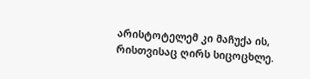არისტოტელემ კი მაჩუქა ის, რისთვისაც ღირს სიცოცხლე.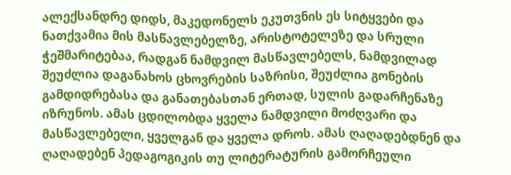ალექსანდრე დიდს, მაკედონელს ეკუთვნის ეს სიტყვები და ნათქვამია მის მასწავლებელზე, არისტოტელეზე და სრული ჭეშმარიტებაა, რადგან ნამდვილ მასწავლებელს, ნამდვილად შეუძლია დაგანახოს ცხოვრების საზრისი, შეუძლია გონების გამდიდრებასა და განათებასთან ერთად, სულის გადარჩენაზე იზრუნოს. ამას ცდილობდა ყველა ნამდვილი მოძღვარი და მასწავლებელი, ყველგან და ყველა დროს. ამას ღაღადებდნენ და ღაღადებენ პედაგოგიკის თუ ლიტერატურის გამორჩეული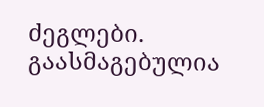ძეგლები. გაასმაგებულია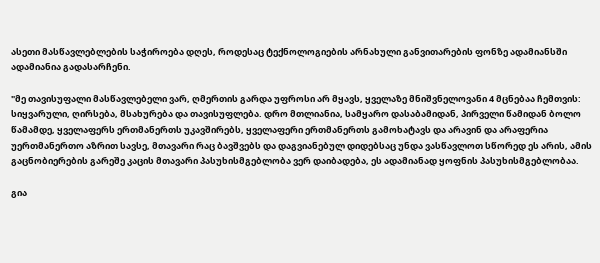ასეთი მასწავლებლების საჭიროება დღეს, როდესაც ტექნოლოგიების არნახული განვითარების ფონზე ადამიანსში ადამიანია გადასარჩენი.

"მე თავისუფალი მასწავლებელი ვარ, ღმერთის გარდა უფროსი არ მყავს, ყველაზე მნიშვნელოვანი 4 მცნებაა ჩემთვის: სიყვარული, ღირსება, მსახურება და თავისუფლება. დრო მთლიანია, სამყარო დასაბამიდან, პირველი წამიდან ბოლო წამამდე, ყველაფერს ერთმანერთს უკავშირებს, ყველაფერი ერთმანერთს გამოხატავს და არავინ და არაფერია უერთმანერთო აზრით სავსე, მთავარი რაც ბავშვებს და დაგვიანებულ დიდებსაც უნდა ვასწავლოთ სწორედ ეს არის, ამის გაცნობიერების გარეშე კაცის მთავარი პასუხისმგებლობა ვერ დაიბადება, ეს ადამიანად ყოფნის პასუხისმგებლობაა.

გია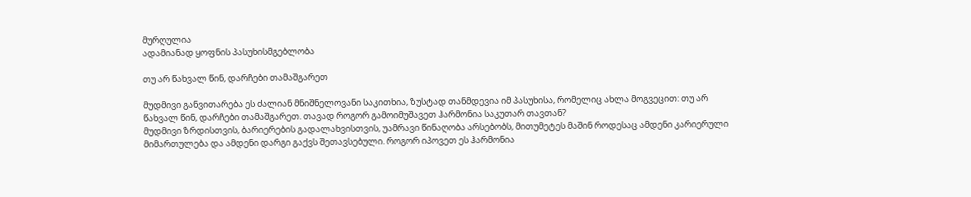მურღულია
ადამიანად ყოფნის პასუხისმგებლობა

თუ არ წახვალ წინ, დარჩები თამაშგარეთ

მუდმივი განვითარება ეს ძალიან მნიშნელოვანი საკითხია, ზუსტად თანმდევია იმ პასუხისა, რომელიც ახლა მოგვეცით: თუ არ წახვალ წინ, დარჩები თამაშგარეთ. თავად როგორ გამოიმუშავეთ ჰარმონია საკუთარ თავთან?
მუდმივი ზრდისთვის, ბარიერების გადალახვისთვის, უამრავი წინაღობა არსებობს, მითუმეტეს მაშინ როდესაც ამდენი კარიერული მიმართულება და ამდენი დარგი გაქვს შეთავსებული. როგორ იპოვეთ ეს ჰარმონია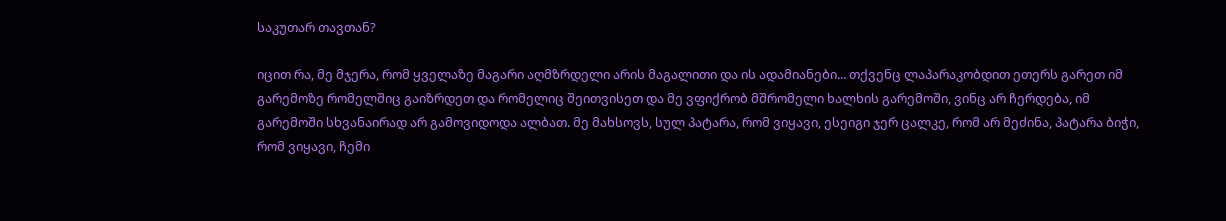საკუთარ თავთან?

იცით რა, მე მჯერა, რომ ყველაზე მაგარი აღმზრდელი არის მაგალითი და ის ადამიანები... თქვენც ლაპარაკობდით ეთერს გარეთ იმ გარემოზე რომელშიც გაიზრდეთ და რომელიც შეითვისეთ და მე ვფიქრობ მშრომელი ხალხის გარემოში, ვინც არ ჩერდება, იმ გარემოში სხვანაირად არ გამოვიდოდა ალბათ. მე მახსოვს, სულ პატარა, რომ ვიყავი, ესეიგი ჯერ ცალკე, რომ არ მეძინა, პატარა ბიჭი, რომ ვიყავი, ჩემი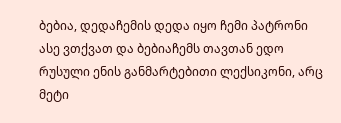ბებია, დედაჩემის დედა იყო ჩემი პატრონი ასე ვთქვათ და ბებიაჩემს თავთან ედო რუსული ენის განმარტებითი ლექსიკონი, არც მეტი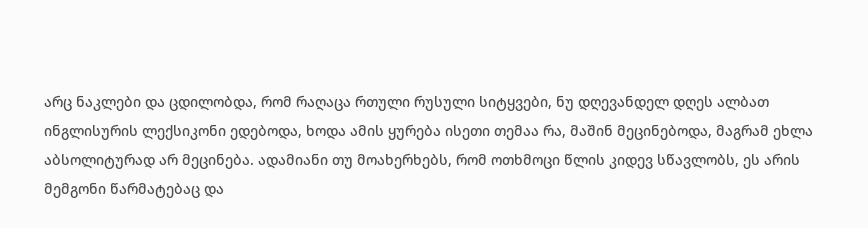არც ნაკლები და ცდილობდა, რომ რაღაცა რთული რუსული სიტყვები, ნუ დღევანდელ დღეს ალბათ ინგლისურის ლექსიკონი ედებოდა, ხოდა ამის ყურება ისეთი თემაა რა, მაშინ მეცინებოდა, მაგრამ ეხლა აბსოლიტურად არ მეცინება. ადამიანი თუ მოახერხებს, რომ ოთხმოცი წლის კიდევ სწავლობს, ეს არის მემგონი წარმატებაც და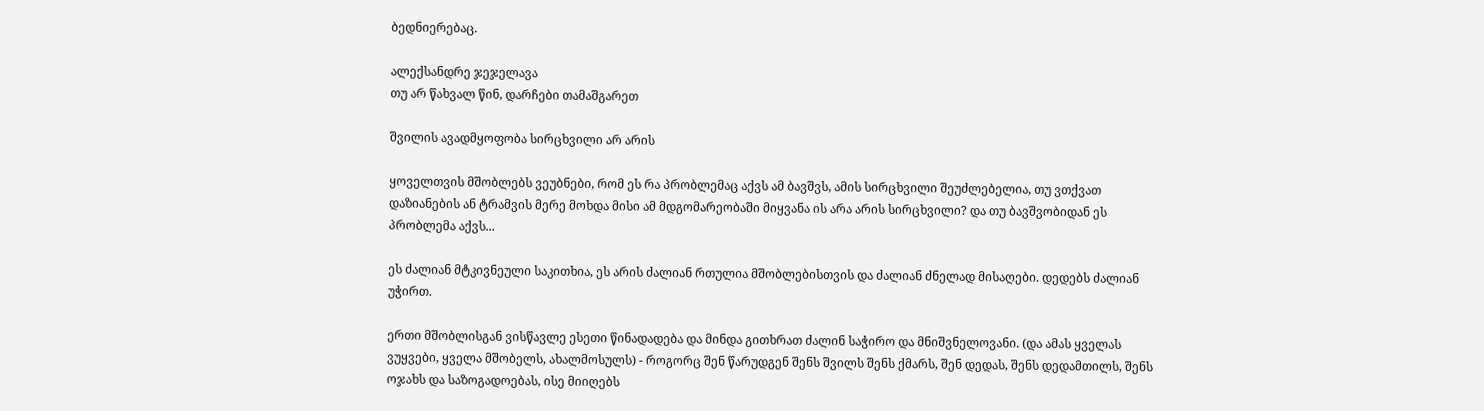ბედნიერებაც.

ალექსანდრე ჯეჯელავა
თუ არ წახვალ წინ, დარჩები თამაშგარეთ

შვილის ავადმყოფობა სირცხვილი არ არის

ყოველთვის მშობლებს ვეუბნები, რომ ეს რა პრობლემაც აქვს ამ ბავშვს, ამის სირცხვილი შეუძლებელია, თუ ვთქვათ დაზიანების ან ტრამვის მერე მოხდა მისი ამ მდგომარეობაში მიყვანა ის არა არის სირცხვილი? და თუ ბავშვობიდან ეს პრობლემა აქვს...

ეს ძალიან მტკივნეული საკითხია, ეს არის ძალიან რთულია მშობლებისთვის და ძალიან ძნელად მისაღები. დედებს ძალიან უჭირთ.

ერთი მშობლისგან ვისწავლე ესეთი წინადადება და მინდა გითხრათ ძალინ საჭირო და მნიშვნელოვანი. (და ამას ყველას ვუყვები, ყველა მშობელს, ახალმოსულს) - როგორც შენ წარუდგენ შენს შვილს შენს ქმარს, შენ დედას, შენს დედამთილს, შენს ოჯახს და საზოგადოებას, ისე მიიღებს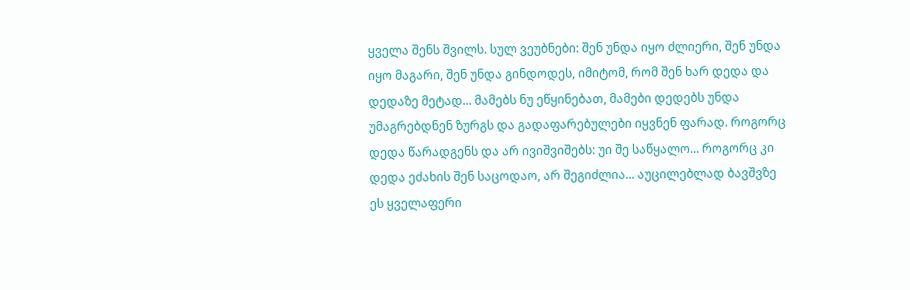ყველა შენს შვილს. სულ ვეუბნები: შენ უნდა იყო ძლიერი, შენ უნდა იყო მაგარი, შენ უნდა გინდოდეს, იმიტომ, რომ შენ ხარ დედა და დედაზე მეტად... მამებს ნუ ეწყინებათ, მამები დედებს უნდა უმაგრებდნენ ზურგს და გადაფარებულები იყვნენ ფარად. როგორც დედა წარადგენს და არ ივიშვიშებს: უი შე საწყალო... როგორც კი დედა ეძახის შენ საცოდაო, არ შეგიძლია... აუცილებლად ბავშვზე ეს ყველაფერი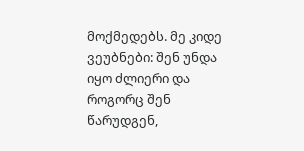მოქმედებს. მე კიდე ვეუბნები: შენ უნდა იყო ძლიერი და როგორც შენ წარუდგენ,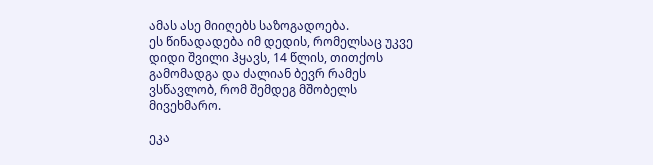ამას ასე მიიღებს საზოგადოება.
ეს წინადადება იმ დედის, რომელსაც უკვე დიდი შვილი ჰყავს, 14 წლის, თითქოს გამომადგა და ძალიან ბევრ რამეს ვსწავლობ, რომ შემდეგ მშობელს მივეხმარო.

ეკა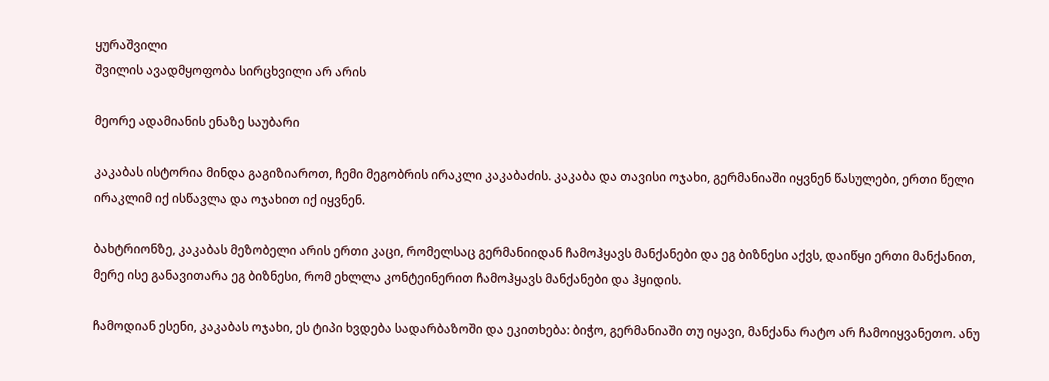ყურაშვილი
შვილის ავადმყოფობა სირცხვილი არ არის

მეორე ადამიანის ენაზე საუბარი

კაკაბას ისტორია მინდა გაგიზიაროთ, ჩემი მეგობრის ირაკლი კაკაბაძის. კაკაბა და თავისი ოჯახი, გერმანიაში იყვნენ წასულები, ერთი წელი ირაკლიმ იქ ისწავლა და ოჯახით იქ იყვნენ.

ბახტრიონზე, კაკაბას მეზობელი არის ერთი კაცი, რომელსაც გერმანიიდან ჩამოჰყავს მანქანები და ეგ ბიზნესი აქვს, დაიწყი ერთი მანქანით, მერე ისე განავითარა ეგ ბიზნესი, რომ ეხლლა კონტეინერით ჩამოჰყავს მანქანები და ჰყიდის.

ჩამოდიან ესენი, კაკაბას ოჯახი, ეს ტიპი ხვდება სადარბაზოში და ეკითხება: ბიჭო, გერმანიაში თუ იყავი, მანქანა რატო არ ჩამოიყვანეთო. ანუ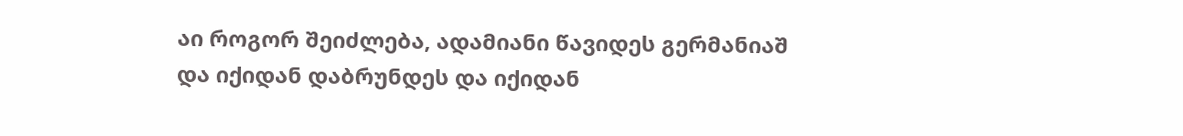აი როგორ შეიძლება, ადამიანი წავიდეს გერმანიაშ და იქიდან დაბრუნდეს და იქიდან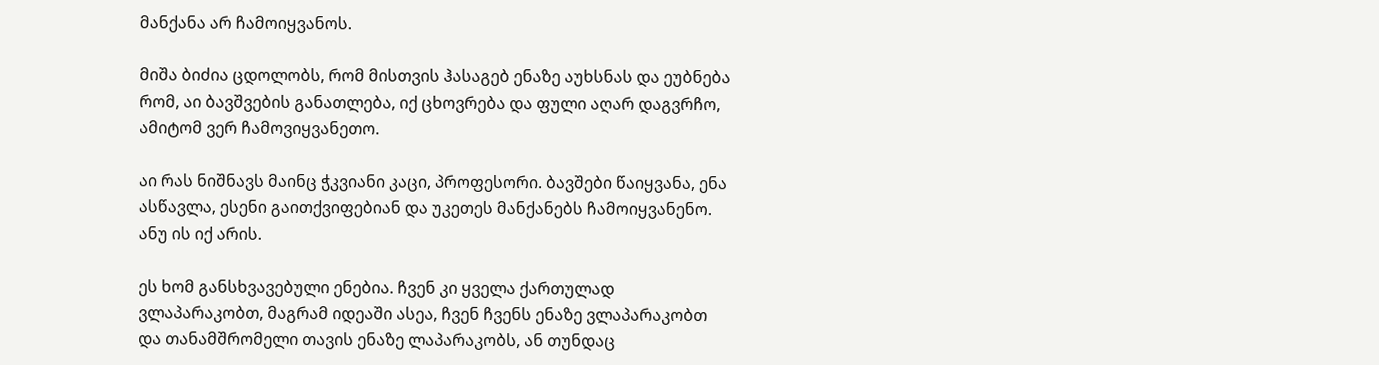მანქანა არ ჩამოიყვანოს.

მიშა ბიძია ცდოლობს, რომ მისთვის ჰასაგებ ენაზე აუხსნას და ეუბნება რომ, აი ბავშვების განათლება, იქ ცხოვრება და ფული აღარ დაგვრჩო, ამიტომ ვერ ჩამოვიყვანეთო.

აი რას ნიშნავს მაინც ჭკვიანი კაცი, პროფესორი. ბავშები წაიყვანა, ენა ასწავლა, ესენი გაითქვიფებიან და უკეთეს მანქანებს ჩამოიყვანენო. ანუ ის იქ არის.

ეს ხომ განსხვავებული ენებია. ჩვენ კი ყველა ქართულად ვლაპარაკობთ, მაგრამ იდეაში ასეა, ჩვენ ჩვენს ენაზე ვლაპარაკობთ და თანამშრომელი თავის ენაზე ლაპარაკობს, ან თუნდაც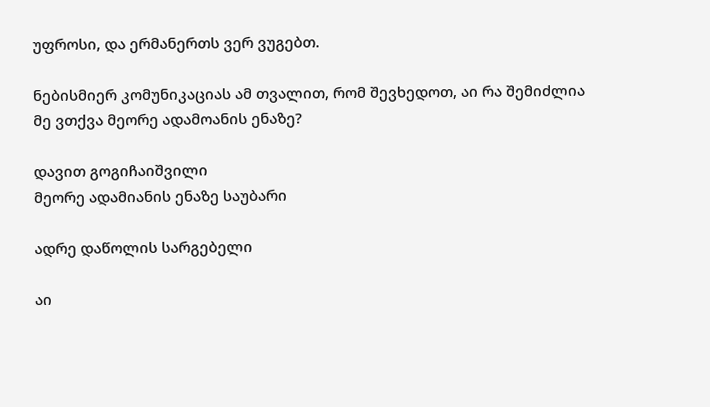უფროსი, და ერმანერთს ვერ ვუგებთ.

ნებისმიერ კომუნიკაციას ამ თვალით, რომ შევხედოთ, აი რა შემიძლია მე ვთქვა მეორე ადამოანის ენაზე?

დავით გოგიჩაიშვილი
მეორე ადამიანის ენაზე საუბარი

ადრე დაწოლის სარგებელი

აი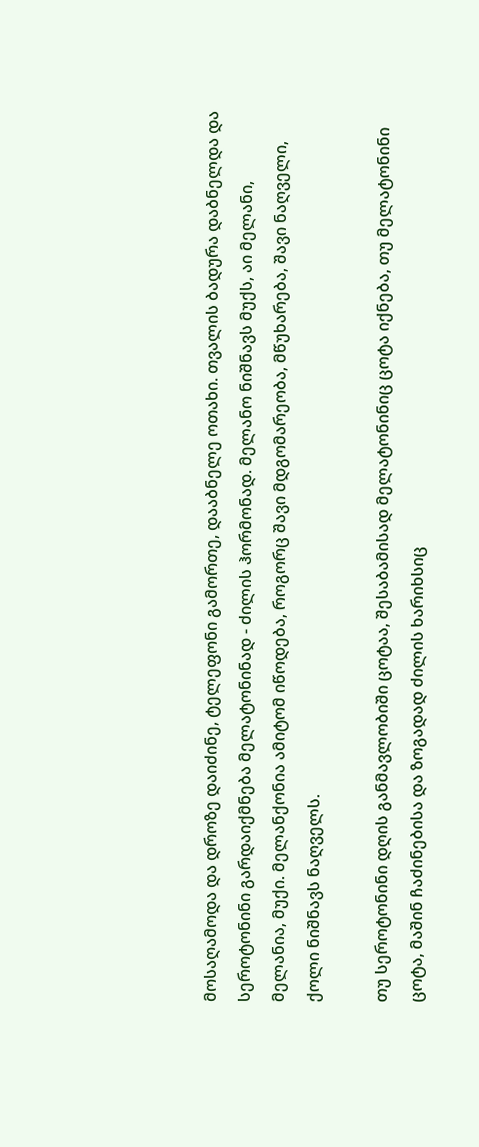მოსაღამოდა და დროზე დაიძინე, ტელეფონი გამორთე, დააბნელე ოთახი. თვალის ბადურა დაბნელდა და სეროტონინი გარდაიქმნება მელატონინად - ძილის ჰორმონად. მელანო ნიშნავს მუქს, აი მელანი, მელანია, მუქი. მელანქონია ამიტომ იწოდება, როგორც შავი მდგომარეობა, მწუხარება, შავი ნაღველი, ქოლი ნიშნავს ნაღველს.

თუ სეროტონინი დღის განმავლობიში ცოტაა, შესაბამისად მელატონინიც ცოტა იქნება, თუ მელატონინი ცოტა, მაშინ ჩაძინებისა და ზოგადად ძილის ხარიხსიც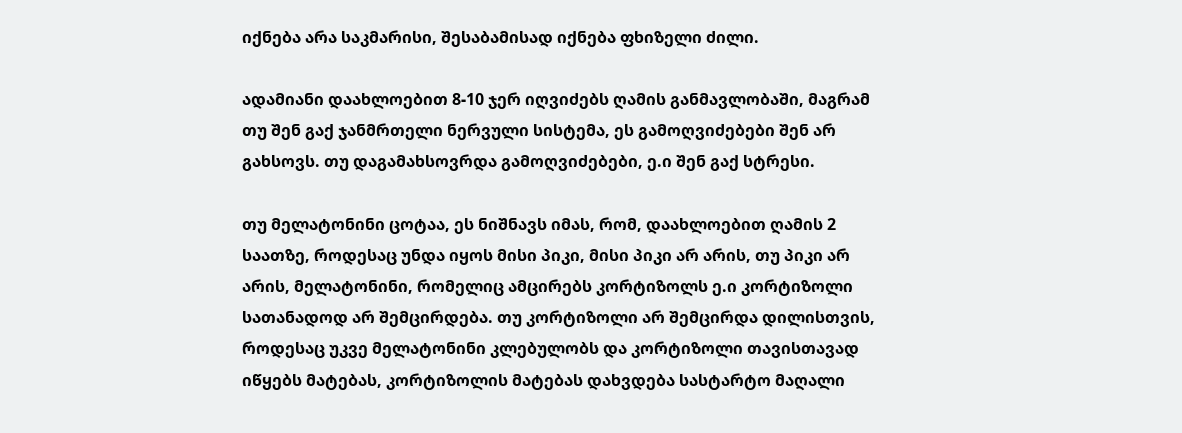იქნება არა საკმარისი, შესაბამისად იქნება ფხიზელი ძილი.

ადამიანი დაახლოებით 8-10 ჯერ იღვიძებს ღამის განმავლობაში, მაგრამ თუ შენ გაქ ჯანმრთელი ნერვული სისტემა, ეს გამოღვიძებები შენ არ გახსოვს. თუ დაგამახსოვრდა გამოღვიძებები, ე.ი შენ გაქ სტრესი.

თუ მელატონინი ცოტაა, ეს ნიშნავს იმას, რომ, დაახლოებით ღამის 2 საათზე, როდესაც უნდა იყოს მისი პიკი, მისი პიკი არ არის, თუ პიკი არ არის, მელატონინი, რომელიც ამცირებს კორტიზოლს ე.ი კორტიზოლი სათანადოდ არ შემცირდება. თუ კორტიზოლი არ შემცირდა დილისთვის, როდესაც უკვე მელატონინი კლებულობს და კორტიზოლი თავისთავად იწყებს მატებას, კორტიზოლის მატებას დახვდება სასტარტო მაღალი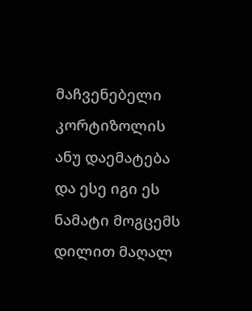მაჩვენებელი კორტიზოლის ანუ დაემატება და ესე იგი ეს ნამატი მოგცემს დილით მაღალ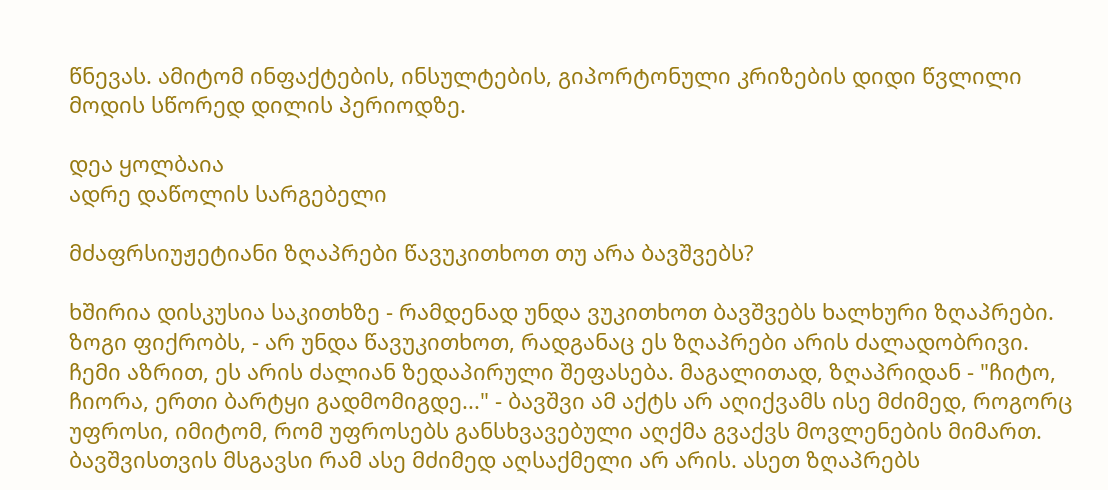წნევას. ამიტომ ინფაქტების, ინსულტების, გიპორტონული კრიზების დიდი წვლილი მოდის სწორედ დილის პერიოდზე.

დეა ყოლბაია
ადრე დაწოლის სარგებელი

მძაფრსიუჟეტიანი ზღაპრები წავუკითხოთ თუ არა ბავშვებს?

ხშირია დისკუსია საკითხზე - რამდენად უნდა ვუკითხოთ ბავშვებს ხალხური ზღაპრები. ზოგი ფიქრობს, - არ უნდა წავუკითხოთ, რადგანაც ეს ზღაპრები არის ძალადობრივი. ჩემი აზრით, ეს არის ძალიან ზედაპირული შეფასება. მაგალითად, ზღაპრიდან - "ჩიტო, ჩიორა, ერთი ბარტყი გადმომიგდე..." - ბავშვი ამ აქტს არ აღიქვამს ისე მძიმედ, როგორც უფროსი, იმიტომ, რომ უფროსებს განსხვავებული აღქმა გვაქვს მოვლენების მიმართ. ბავშვისთვის მსგავსი რამ ასე მძიმედ აღსაქმელი არ არის. ასეთ ზღაპრებს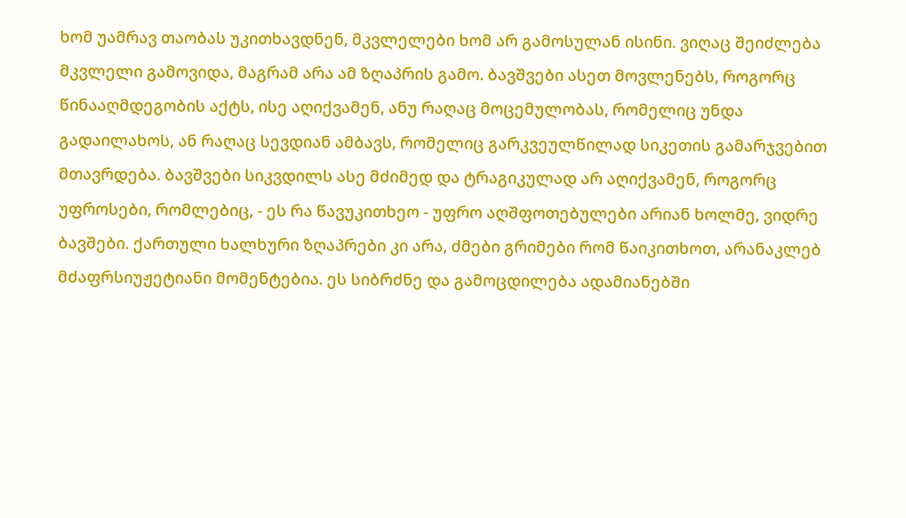ხომ უამრავ თაობას უკითხავდნენ, მკვლელები ხომ არ გამოსულან ისინი. ვიღაც შეიძლება მკვლელი გამოვიდა, მაგრამ არა ამ ზღაპრის გამო. ბავშვები ასეთ მოვლენებს, როგორც წინააღმდეგობის აქტს, ისე აღიქვამენ, ანუ რაღაც მოცემულობას, რომელიც უნდა გადაილახოს, ან რაღაც სევდიან ამბავს, რომელიც გარკვეულწილად სიკეთის გამარჯვებით მთავრდება. ბავშვები სიკვდილს ასე მძიმედ და ტრაგიკულად არ აღიქვამენ, როგორც უფროსები, რომლებიც, - ეს რა წავუკითხეო - უფრო აღშფოთებულები არიან ხოლმე, ვიდრე ბავშები. ქართული ხალხური ზღაპრები კი არა, ძმები გრიმები რომ წაიკითხოთ, არანაკლებ მძაფრსიუჟეტიანი მომენტებია. ეს სიბრძნე და გამოცდილება ადამიანებში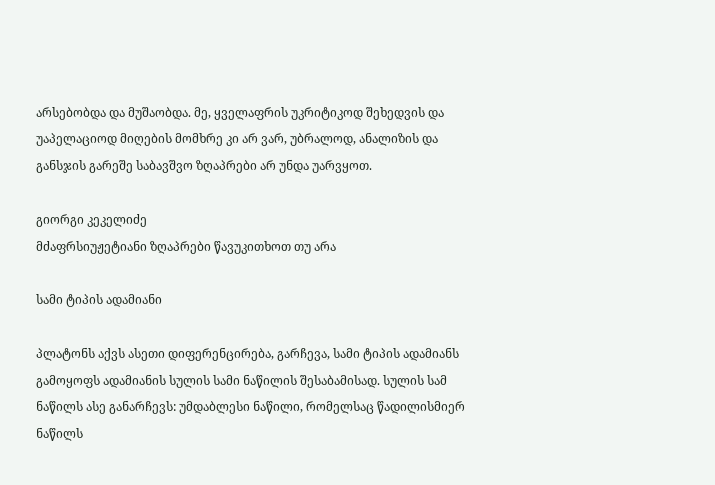არსებობდა და მუშაობდა. მე, ყველაფრის უკრიტიკოდ შეხედვის და უაპელაციოდ მიღების მომხრე კი არ ვარ, უბრალოდ, ანალიზის და განსჯის გარეშე საბავშვო ზღაპრები არ უნდა უარვყოთ.

გიორგი კეკელიძე
მძაფრსიუჟეტიანი ზღაპრები წავუკითხოთ თუ არა

სამი ტიპის ადამიანი

პლატონს აქვს ასეთი დიფერენცირება, გარჩევა, სამი ტიპის ადამიანს გამოყოფს ადამიანის სულის სამი ნაწილის შესაბამისად. სულის სამ ნაწილს ასე განარჩევს: უმდაბლესი ნაწილი, რომელსაც წადილისმიერ ნაწილს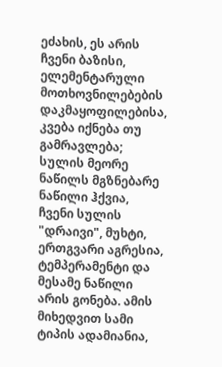ეძახის, ეს არის ჩვენი ბაზისი, ელემენტარული მოთხოვნილებების დაკმაყოფილებისა, კვება იქნება თუ გამრავლება; სულის მეორე ნაწილს მგზნებარე ნაწილი ჰქვია, ჩვენი სულის "დრაივი", მუხტი, ერთგვარი აგრესია, ტემპერამენტი და მესამე ნაწილი არის გონება. ამის მიხედვით სამი ტიპის ადამიანია,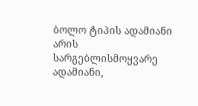ბოლო ტიპის ადამიანი არის სარგებლისმოყვარე ადამიანი,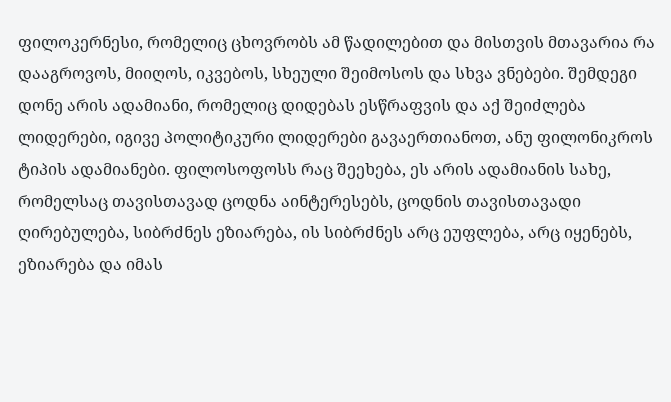ფილოკერნესი, რომელიც ცხოვრობს ამ წადილებით და მისთვის მთავარია რა დააგროვოს, მიიღოს, იკვებოს, სხეული შეიმოსოს და სხვა ვნებები. შემდეგი დონე არის ადამიანი, რომელიც დიდებას ესწრაფვის და აქ შეიძლება ლიდერები, იგივე პოლიტიკური ლიდერები გავაერთიანოთ, ანუ ფილონიკროს ტიპის ადამიანები. ფილოსოფოსს რაც შეეხება, ეს არის ადამიანის სახე, რომელსაც თავისთავად ცოდნა აინტერესებს, ცოდნის თავისთავადი ღირებულება, სიბრძნეს ეზიარება, ის სიბრძნეს არც ეუფლება, არც იყენებს, ეზიარება და იმას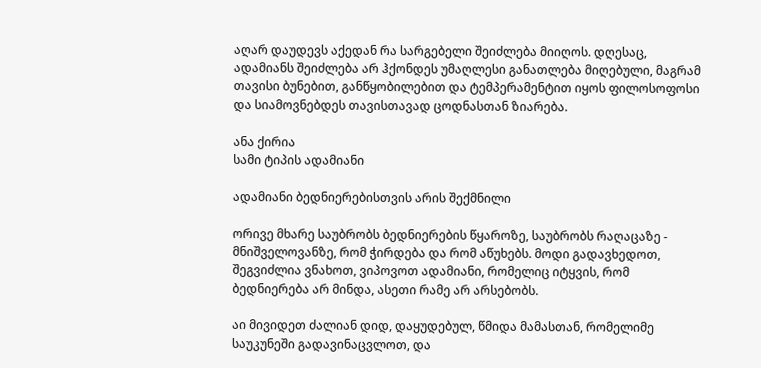აღარ დაუდევს აქედან რა სარგებელი შეიძლება მიიღოს. დღესაც, ადამიანს შეიძლება არ ჰქონდეს უმაღლესი განათლება მიღებული, მაგრამ თავისი ბუნებით, განწყობილებით და ტემპერამენტით იყოს ფილოსოფოსი და სიამოვნებდეს თავისთავად ცოდნასთან ზიარება.

ანა ქირია
სამი ტიპის ადამიანი

ადამიანი ბედნიერებისთვის არის შექმნილი

ორივე მხარე საუბრობს ბედნიერების წყაროზე, საუბრობს რაღაცაზე - მნიშველოვანზე, რომ ჭირდება და რომ აწუხებს. მოდი გადავხედოთ, შეგვიძლია ვნახოთ, ვიპოვოთ ადამიანი, რომელიც იტყვის, რომ ბედნიერება არ მინდა, ასეთი რამე არ არსებობს.

აი მივიდეთ ძალიან დიდ, დაყუდებულ, წმიდა მამასთან, რომელიმე საუკუნეში გადავინაცვლოთ, და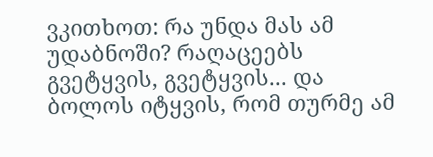ვკითხოთ: რა უნდა მას ამ უდაბნოში? რაღაცეებს გვეტყვის, გვეტყვის... და ბოლოს იტყვის, რომ თურმე ამ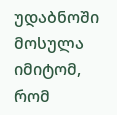უდაბნოში მოსულა იმიტომ, რომ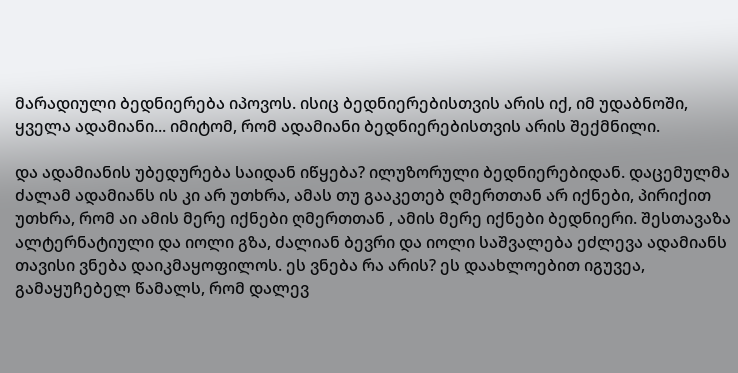მარადიული ბედნიერება იპოვოს. ისიც ბედნიერებისთვის არის იქ, იმ უდაბნოში, ყველა ადამიანი... იმიტომ, რომ ადამიანი ბედნიერებისთვის არის შექმნილი.

და ადამიანის უბედურება საიდან იწყება? ილუზორული ბედნიერებიდან. დაცემულმა ძალამ ადამიანს ის კი არ უთხრა, ამას თუ გააკეთებ ღმერთთან არ იქნები, პირიქით უთხრა, რომ აი ამის მერე იქნები ღმერთთან , ამის მერე იქნები ბედნიერი. შესთავაზა ალტერნატიული და იოლი გზა, ძალიან ბევრი და იოლი საშვალება ეძლევა ადამიანს თავისი ვნება დაიკმაყოფილოს. ეს ვნება რა არის? ეს დაახლოებით იგუვეა, გამაყუჩებელ წამალს, რომ დალევ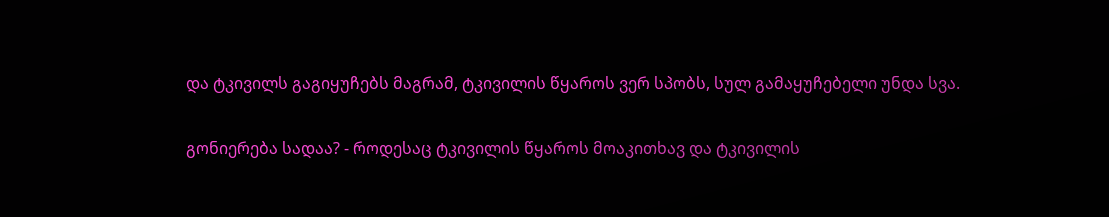და ტკივილს გაგიყუჩებს მაგრამ, ტკივილის წყაროს ვერ სპობს, სულ გამაყუჩებელი უნდა სვა.

გონიერება სადაა? - როდესაც ტკივილის წყაროს მოაკითხავ და ტკივილის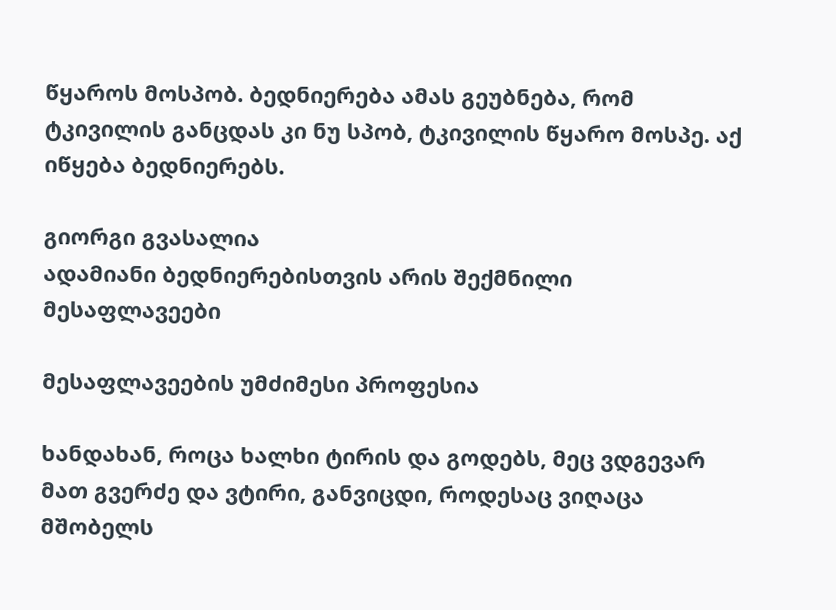წყაროს მოსპობ. ბედნიერება ამას გეუბნება, რომ ტკივილის განცდას კი ნუ სპობ, ტკივილის წყარო მოსპე. აქ იწყება ბედნიერებს.

გიორგი გვასალია
ადამიანი ბედნიერებისთვის არის შექმნილი
მესაფლავეები

მესაფლავეების უმძიმესი პროფესია

ხანდახან, როცა ხალხი ტირის და გოდებს, მეც ვდგევარ მათ გვერძე და ვტირი, განვიცდი, როდესაც ვიღაცა მშობელს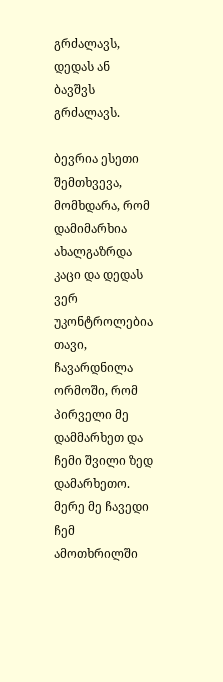გრძალავს, დედას ან ბავშვს გრძალავს.

ბევრია ესეთი შემთხვევა, მომხდარა, რომ დამიმარხია ახალგაზრდა კაცი და დედას ვერ უკონტროლებია თავი, ჩავარდნილა ორმოში, რომ პირველი მე დამმარხეთ და ჩემი შვილი ზედ დამარხეთო. მერე მე ჩავედი ჩემ ამოთხრილში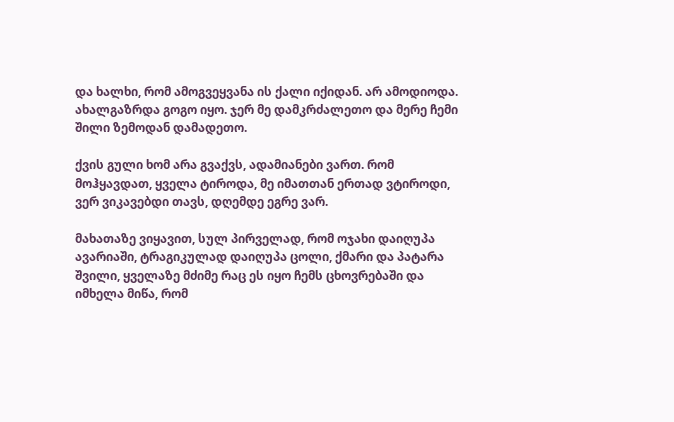და ხალხი, რომ ამოგვეყვანა ის ქალი იქიდან. არ ამოდიოდა. ახალგაზრდა გოგო იყო. ჯერ მე დამკრძალეთო და მერე ჩემი შილი ზემოდან დამადეთო.

ქვის გული ხომ არა გვაქვს, ადამიანები ვართ. რომ მოჰყავდათ, ყველა ტიროდა, მე იმათთან ერთად ვტიროდი, ვერ ვიკავებდი თავს, დღემდე ეგრე ვარ.

მახათაზე ვიყავით, სულ პირველად, რომ ოჯახი დაიღუპა ავარიაში, ტრაგიკულად დაიღუპა ცოლი, ქმარი და პატარა შვილი, ყველაზე მძიმე რაც ეს იყო ჩემს ცხოვრებაში და იმხელა მიწა, რომ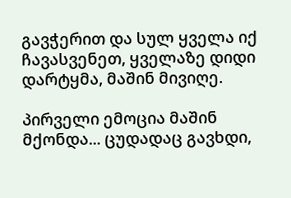გავჭერით და სულ ყველა იქ ჩავასვენეთ, ყველაზე დიდი დარტყმა, მაშინ მივიღე.

პირველი ემოცია მაშინ მქონდა... ცუდადაც გავხდი,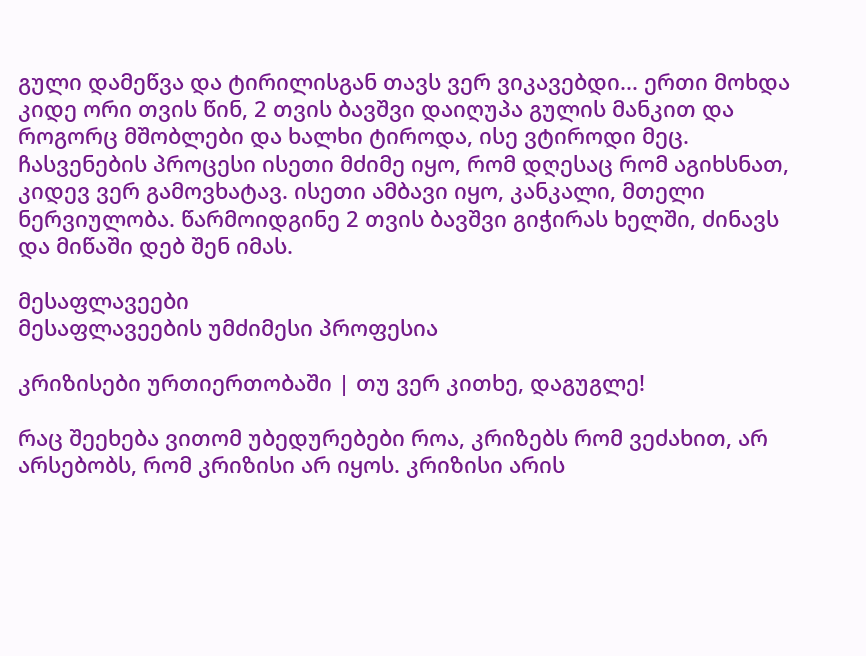გული დამეწვა და ტირილისგან თავს ვერ ვიკავებდი... ერთი მოხდა კიდე ორი თვის წინ, 2 თვის ბავშვი დაიღუპა გულის მანკით და როგორც მშობლები და ხალხი ტიროდა, ისე ვტიროდი მეც. ჩასვენების პროცესი ისეთი მძიმე იყო, რომ დღესაც რომ აგიხსნათ, კიდევ ვერ გამოვხატავ. ისეთი ამბავი იყო, კანკალი, მთელი ნერვიულობა. წარმოიდგინე 2 თვის ბავშვი გიჭირას ხელში, ძინავს და მიწაში დებ შენ იმას.

მესაფლავეები
მესაფლავეების უმძიმესი პროფესია

კრიზისები ურთიერთობაში | თუ ვერ კითხე, დაგუგლე!

რაც შეეხება ვითომ უბედურებები როა, კრიზებს რომ ვეძახით, არ არსებობს, რომ კრიზისი არ იყოს. კრიზისი არის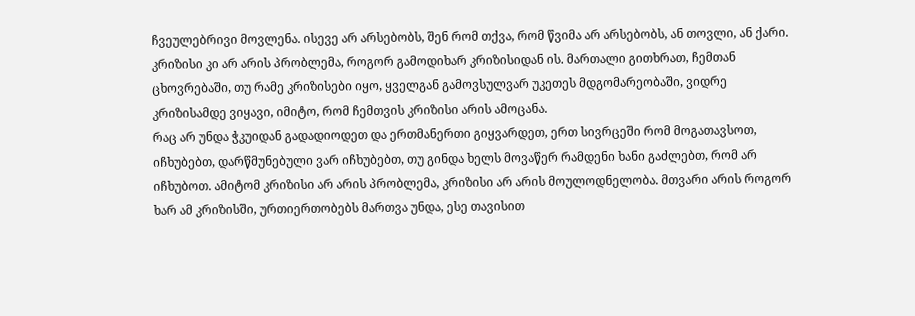ჩვეულებრივი მოვლენა. ისევე არ არსებობს, შენ რომ თქვა, რომ წვიმა არ არსებობს, ან თოვლი, ან ქარი. კრიზისი კი არ არის პრობლემა, როგორ გამოდიხარ კრიზისიდან ის. მართალი გითხრათ, ჩემთან ცხოვრებაში, თუ რამე კრიზისები იყო, ყველგან გამოვსულვარ უკეთეს მდგომარეობაში, ვიდრე კრიზისამდე ვიყავი, იმიტო, რომ ჩემთვის კრიზისი არის ამოცანა.
რაც არ უნდა ჭკუიდან გადადიოდეთ და ერთმანერთი გიყვარდეთ, ერთ სივრცეში რომ მოგათავსოთ, იჩხუბებთ, დარწმუნებული ვარ იჩხუბებთ, თუ გინდა ხელს მოვაწერ რამდენი ხანი გაძლებთ, რომ არ იჩხუბოთ. ამიტომ კრიზისი არ არის პრობლემა, კრიზისი არ არის მოულოდნელობა. მთვარი არის როგორ ხარ ამ კრიზისში, ურთიერთობებს მართვა უნდა, ესე თავისით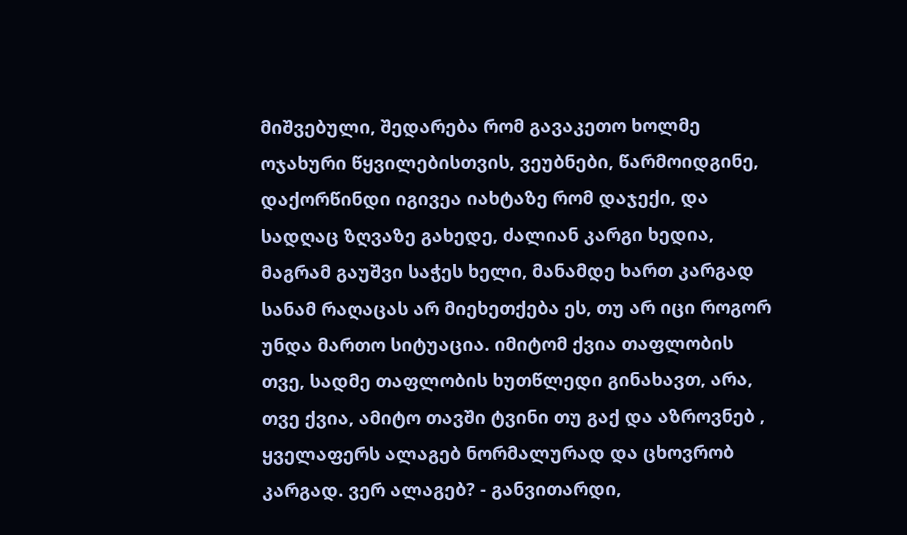მიშვებული, შედარება რომ გავაკეთო ხოლმე ოჯახური წყვილებისთვის, ვეუბნები, წარმოიდგინე, დაქორწინდი იგივეა იახტაზე რომ დაჯექი, და სადღაც ზღვაზე გახედე, ძალიან კარგი ხედია, მაგრამ გაუშვი საჭეს ხელი, მანამდე ხართ კარგად სანამ რაღაცას არ მიეხეთქება ეს, თუ არ იცი როგორ უნდა მართო სიტუაცია. იმიტომ ქვია თაფლობის თვე, სადმე თაფლობის ხუთწლედი გინახავთ, არა, თვე ქვია, ამიტო თავში ტვინი თუ გაქ და აზროვნებ , ყველაფერს ალაგებ ნორმალურად და ცხოვრობ კარგად. ვერ ალაგებ? - განვითარდი,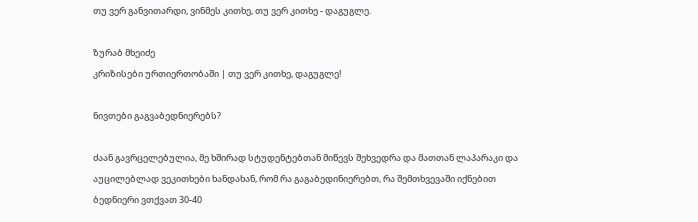თუ ვერ განვითარდი, ვინმეს კითხე, თუ ვერ კითხე - დაგუგლე.

ზურაბ მხეიძე
კრიზისები ურთიერთობაში | თუ ვერ კითხე, დაგუგლე!

ნივთები გაგვაბედნიერებს?

ძაან გავრცელებულია, მე ხშირად სტუდენტებთან მიწევს შეხვედრა და მათთან ლაპარაკი და აუცილებლად ვეკითხები ხანდახან, რომ რა გაგაბედინიერებთ, რა შემთხვევაში იქნებით ბედნიერი ვთქვათ 30-40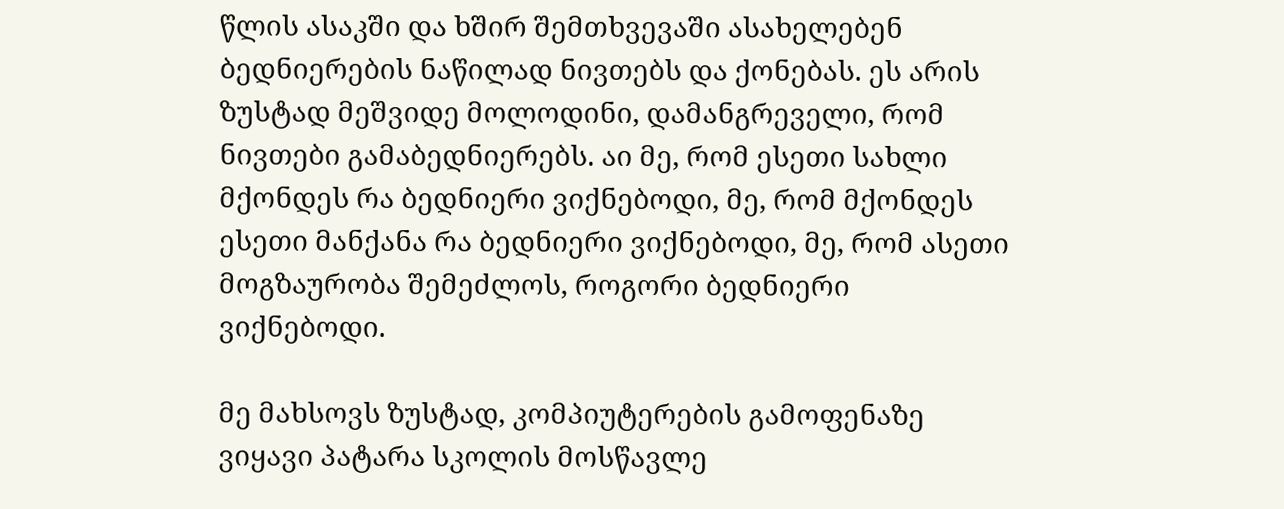წლის ასაკში და ხშირ შემთხვევაში ასახელებენ ბედნიერების ნაწილად ნივთებს და ქონებას. ეს არის ზუსტად მეშვიდე მოლოდინი, დამანგრეველი, რომ ნივთები გამაბედნიერებს. აი მე, რომ ესეთი სახლი მქონდეს რა ბედნიერი ვიქნებოდი, მე, რომ მქონდეს ესეთი მანქანა რა ბედნიერი ვიქნებოდი, მე, რომ ასეთი მოგზაურობა შემეძლოს, როგორი ბედნიერი ვიქნებოდი.

მე მახსოვს ზუსტად, კომპიუტერების გამოფენაზე ვიყავი პატარა სკოლის მოსწავლე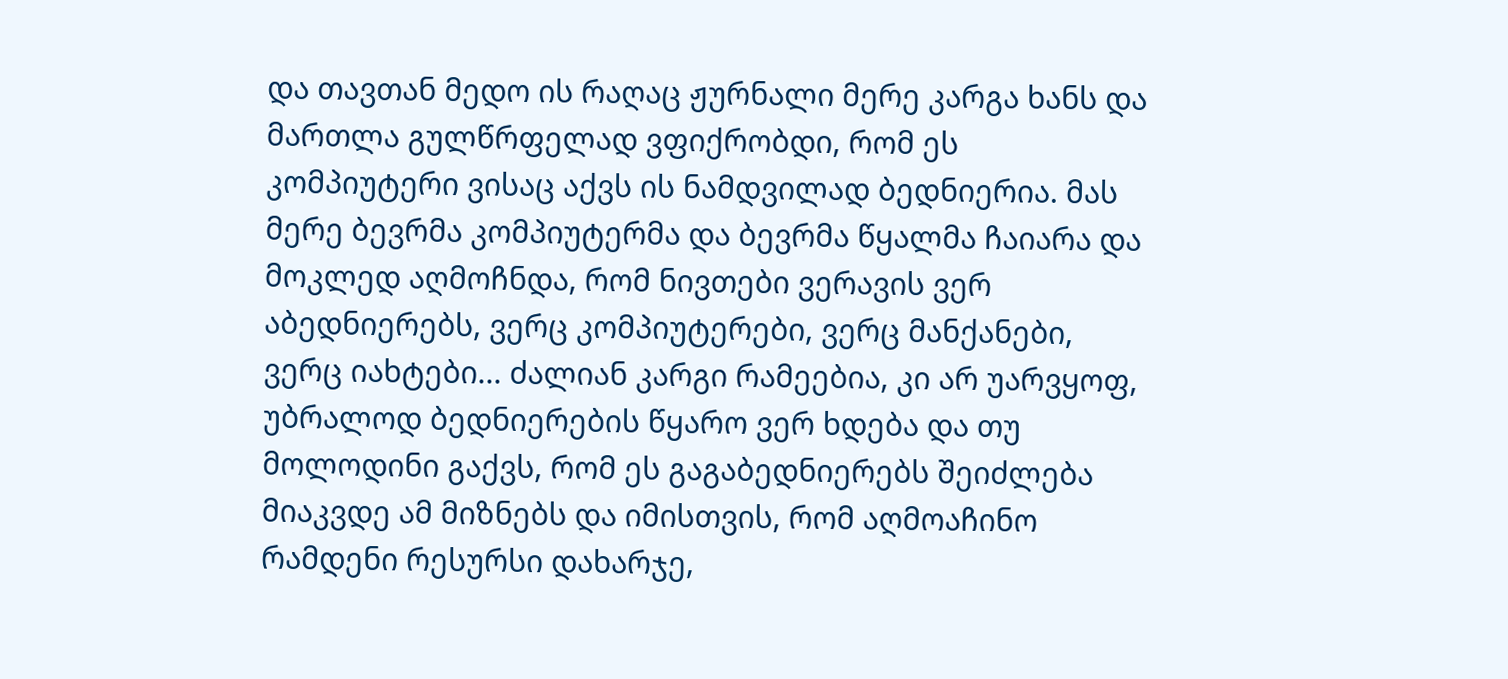და თავთან მედო ის რაღაც ჟურნალი მერე კარგა ხანს და მართლა გულწრფელად ვფიქრობდი, რომ ეს კომპიუტერი ვისაც აქვს ის ნამდვილად ბედნიერია. მას მერე ბევრმა კომპიუტერმა და ბევრმა წყალმა ჩაიარა და მოკლედ აღმოჩნდა, რომ ნივთები ვერავის ვერ აბედნიერებს, ვერც კომპიუტერები, ვერც მანქანები, ვერც იახტები... ძალიან კარგი რამეებია, კი არ უარვყოფ, უბრალოდ ბედნიერების წყარო ვერ ხდება და თუ მოლოდინი გაქვს, რომ ეს გაგაბედნიერებს შეიძლება მიაკვდე ამ მიზნებს და იმისთვის, რომ აღმოაჩინო რამდენი რესურსი დახარჯე,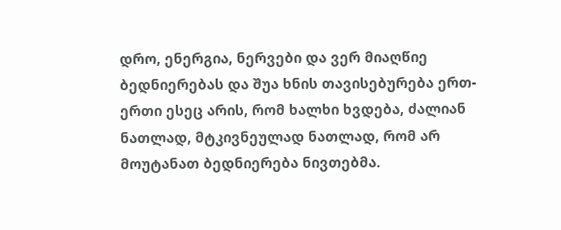დრო, ენერგია, ნერვები და ვერ მიაღწიე ბედნიერებას და შუა ხნის თავისებურება ერთ-ერთი ესეც არის, რომ ხალხი ხვდება, ძალიან ნათლად, მტკივნეულად ნათლად, რომ არ მოუტანათ ბედნიერება ნივთებმა.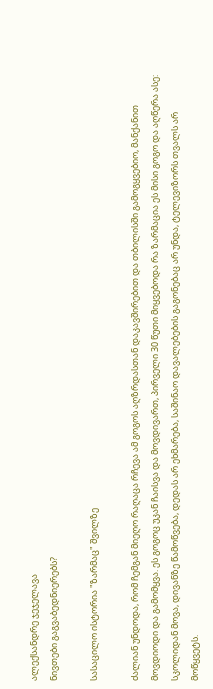ალექსანდრე ჯეჯელავა
ნივთები გაგვაბედნიერებს?

სასაცილო ისტორია "ზარმაც" შვილზე

ძალიან უნდოდა, რომ ჩემგან მიეღო რაღაცა რჩევა ამ გოგოს აღზრდასთან დაკავშირებით და თბილისში გამოგყვებიო, მანქანით მოვდიოდი და გამომყვა. ეს გოგოც უკან ჩაისვა და მოვდივართ, პირველი 30 წუთი მიყვებოდა რა ზარმაცია ეს მისი გოგო და აღწერა ასე: სკოლიდან მოვა, დივანზე წამოწვება, დედას არ ეხმარება, საშინაო დავალებების გაგონებაც არ უნდა, ტელევიზორს თვალს არ მოწყვეტს.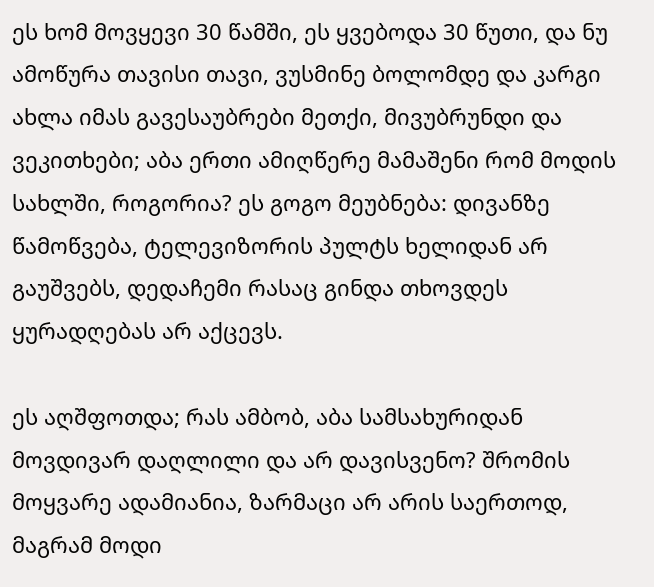ეს ხომ მოვყევი 30 წამში, ეს ყვებოდა 30 წუთი, და ნუ ამოწურა თავისი თავი, ვუსმინე ბოლომდე და კარგი ახლა იმას გავესაუბრები მეთქი, მივუბრუნდი და ვეკითხები; აბა ერთი ამიღწერე მამაშენი რომ მოდის სახლში, როგორია? ეს გოგო მეუბნება: დივანზე წამოწვება, ტელევიზორის პულტს ხელიდან არ გაუშვებს, დედაჩემი რასაც გინდა თხოვდეს ყურადღებას არ აქცევს.

ეს აღშფოთდა; რას ამბობ, აბა სამსახურიდან მოვდივარ დაღლილი და არ დავისვენო? შრომის მოყვარე ადამიანია, ზარმაცი არ არის საერთოდ, მაგრამ მოდი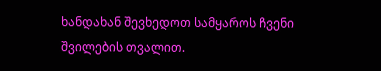ხანდახან შევხედოთ სამყაროს ჩვენი შვილების თვალით.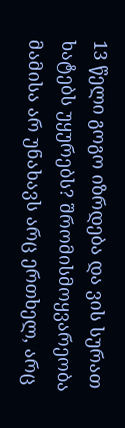13 წელი გოგო იზრდება და ვის სურათ ხატებს უყურებს? შრომისმოყვარეობა მამისა არ უნახავს არც ერთხელ, არც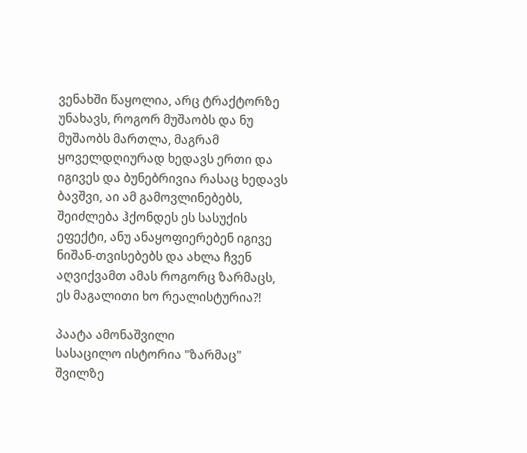ვენახში წაყოლია, არც ტრაქტორზე უნახავს, როგორ მუშაობს და ნუ მუშაობს მართლა, მაგრამ ყოველდღიურად ხედავს ერთი და იგივეს და ბუნებრივია რასაც ხედავს ბავშვი, აი ამ გამოვლინებებს, შეიძლება ჰქონდეს ეს სასუქის ეფექტი, ანუ ანაყოფიერებენ იგივე ნიშან-თვისებებს და ახლა ჩვენ აღვიქვამთ ამას როგორც ზარმაცს, ეს მაგალითი ხო რეალისტურია?!

პაატა ამონაშვილი
სასაცილო ისტორია "ზარმაც" შვილზე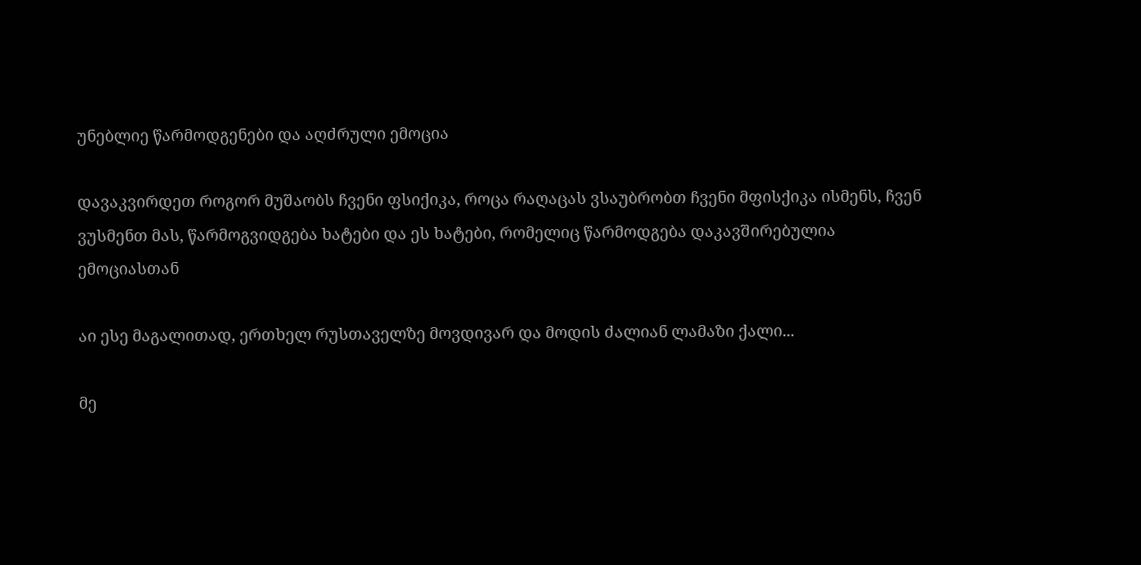უნებლიე წარმოდგენები და აღძრული ემოცია

დავაკვირდეთ როგორ მუშაობს ჩვენი ფსიქიკა, როცა რაღაცას ვსაუბრობთ ჩვენი მფისქიკა ისმენს, ჩვენ ვუსმენთ მას, წარმოგვიდგება ხატები და ეს ხატები, რომელიც წარმოდგება დაკავშირებულია ემოციასთან

აი ესე მაგალითად, ერთხელ რუსთაველზე მოვდივარ და მოდის ძალიან ლამაზი ქალი...

მე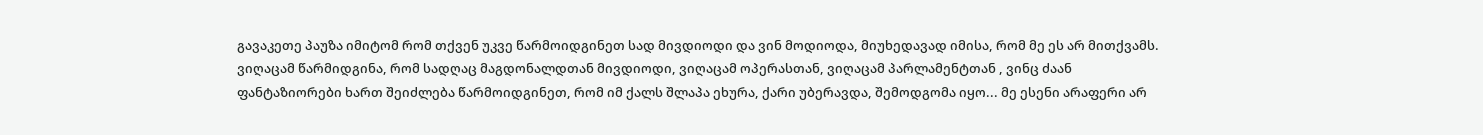გავაკეთე პაუზა იმიტომ რომ თქვენ უკვე წარმოიდგინეთ სად მივდიოდი და ვინ მოდიოდა, მიუხედავად იმისა, რომ მე ეს არ მითქვამს. ვიღაცამ წარმიდგინა, რომ სადღაც მაგდონალდთან მივდიოდი, ვიღაცამ ოპერასთან, ვიღაცამ პარლამენტთან , ვინც ძაან ფანტაზიორები ხართ შეიძლება წარმოიდგინეთ, რომ იმ ქალს შლაპა ეხურა, ქარი უბერავდა, შემოდგომა იყო... მე ესენი არაფერი არ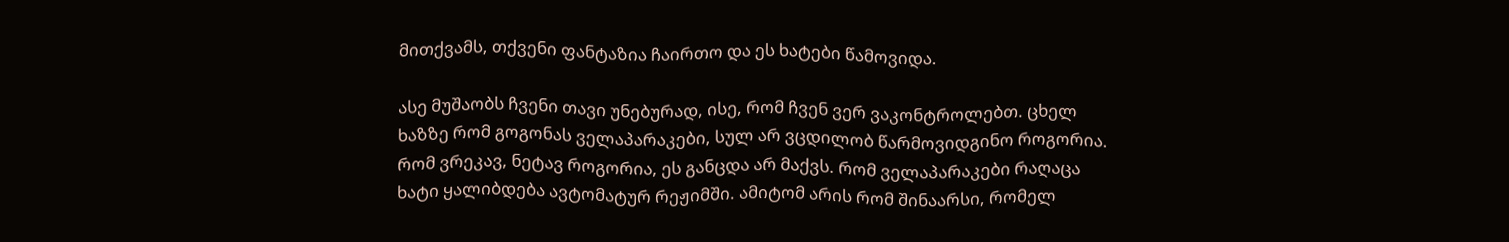მითქვამს, თქვენი ფანტაზია ჩაირთო და ეს ხატები წამოვიდა.

ასე მუშაობს ჩვენი თავი უნებურად, ისე, რომ ჩვენ ვერ ვაკონტროლებთ. ცხელ ხაზზე რომ გოგონას ველაპარაკები, სულ არ ვცდილობ წარმოვიდგინო როგორია. რომ ვრეკავ, ნეტავ როგორია, ეს განცდა არ მაქვს. რომ ველაპარაკები რაღაცა ხატი ყალიბდება ავტომატურ რეჟიმში. ამიტომ არის რომ შინაარსი, რომელ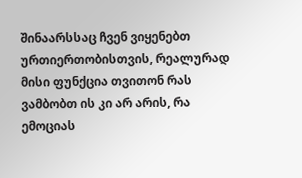შინაარსსაც ჩვენ ვიყენებთ ურთიერთობისთვის, რეალურად მისი ფუნქცია თვითონ რას ვამბობთ ის კი არ არის, რა ემოციას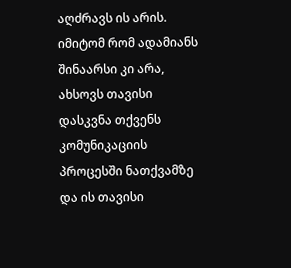აღძრავს ის არის. იმიტომ რომ ადამიანს შინაარსი კი არა, ახსოვს თავისი დასკვნა თქვენს კომუნიკაციის პროცესში ნათქვამზე და ის თავისი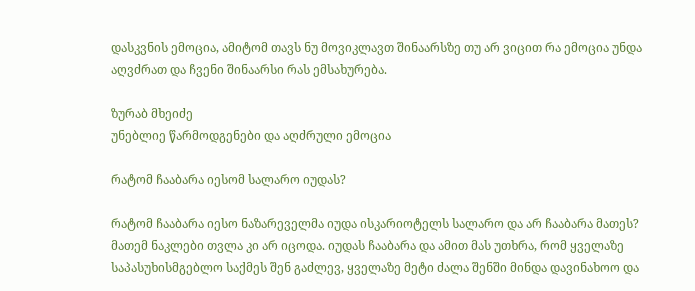დასკვნის ემოცია, ამიტომ თავს ნუ მოვიკლავთ შინაარსზე თუ არ ვიცით რა ემოცია უნდა აღვძრათ და ჩვენი შინაარსი რას ემსახურება.

ზურაბ მხეიძე
უნებლიე წარმოდგენები და აღძრული ემოცია

რატომ ჩააბარა იესომ სალარო იუდას?

რატომ ჩააბარა იესო ნაზარეველმა იუდა ისკარიოტელს სალარო და არ ჩააბარა მათეს? მათემ ნაკლები თვლა კი არ იცოდა. იუდას ჩააბარა და ამით მას უთხრა, რომ ყველაზე საპასუხისმგებლო საქმეს შენ გაძლევ, ყველაზე მეტი ძალა შენში მინდა დავინახოო და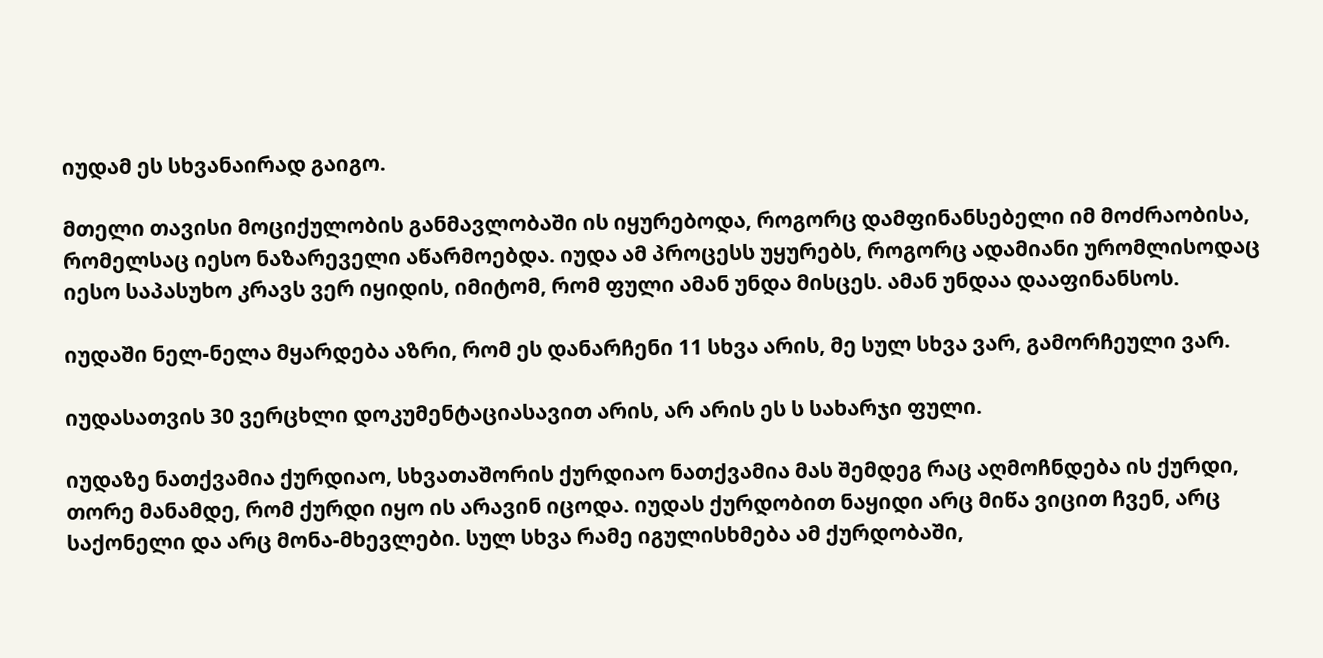იუდამ ეს სხვანაირად გაიგო.

მთელი თავისი მოციქულობის განმავლობაში ის იყურებოდა, როგორც დამფინანსებელი იმ მოძრაობისა, რომელსაც იესო ნაზარეველი აწარმოებდა. იუდა ამ პროცესს უყურებს, როგორც ადამიანი ურომლისოდაც იესო საპასუხო კრავს ვერ იყიდის, იმიტომ, რომ ფული ამან უნდა მისცეს. ამან უნდაა დააფინანსოს.

იუდაში ნელ-ნელა მყარდება აზრი, რომ ეს დანარჩენი 11 სხვა არის, მე სულ სხვა ვარ, გამორჩეული ვარ.

იუდასათვის 30 ვერცხლი დოკუმენტაციასავით არის, არ არის ეს ს სახარჯი ფული.

იუდაზე ნათქვამია ქურდიაო, სხვათაშორის ქურდიაო ნათქვამია მას შემდეგ რაც აღმოჩნდება ის ქურდი, თორე მანამდე, რომ ქურდი იყო ის არავინ იცოდა. იუდას ქურდობით ნაყიდი არც მიწა ვიცით ჩვენ, არც საქონელი და არც მონა-მხევლები. სულ სხვა რამე იგულისხმება ამ ქურდობაში,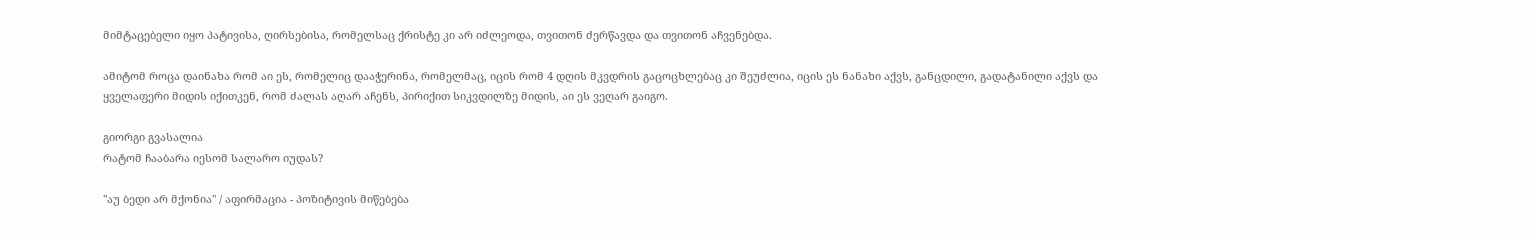მიმტაცებელი იყო პატივისა, ღირსებისა, რომელსაც ქრისტე კი არ იძლეოდა, თვითონ ძერწავდა და თვითონ აჩვენებდა.

ამიტომ როცა დაინახა რომ აი ეს, რომელიც დააჭერინა, რომელმაც, იცის რომ 4 დღის მკვდრის გაცოცხლებაც კი შეუძლია, იცის ეს ნანახი აქვს, განცდილი, გადატანილი აქვს და ყველაფერი მიდის იქითკენ, რომ ძალას აღარ აჩენს, პირიქით სიკვდილზე მიდის, აი ეს ვეღარ გაიგო.

გიორგი გვასალია
რატომ ჩააბარა იესომ სალარო იუდას?

"აუ ბედი არ მქონია" / აფირმაცია - პოზიტივის მიწებება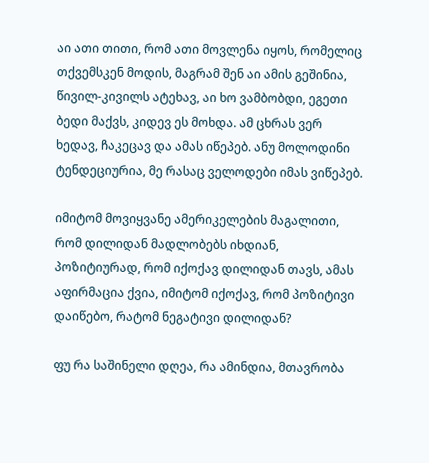აი ათი თითი, რომ ათი მოვლენა იყოს, რომელიც თქვემსკენ მოდის, მაგრამ შენ აი ამის გეშინია, წივილ-კივილს ატეხავ, აი ხო ვამბობდი, ეგეთი ბედი მაქვს, კიდევ ეს მოხდა. ამ ცხრას ვერ ხედავ, ჩაკეცავ და ამას იწეპებ. ანუ მოლოდინი ტენდეციურია, მე რასაც ველოდები იმას ვიწეპებ.

იმიტომ მოვიყვანე ამერიკელების მაგალითი, რომ დილიდან მადლობებს იხდიან, პოზიტიურად, რომ იქოქავ დილიდან თავს, ამას აფირმაცია ქვია, იმიტომ იქოქავ, რომ პოზიტივი დაიწებო, რატომ ნეგატივი დილიდან?

ფუ რა საშინელი დღეა, რა ამინდია, მთავრობა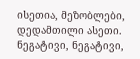ისეთია, მეზობლები, დედამთილი ასეთი. ნეგატივი, ნეგატივი,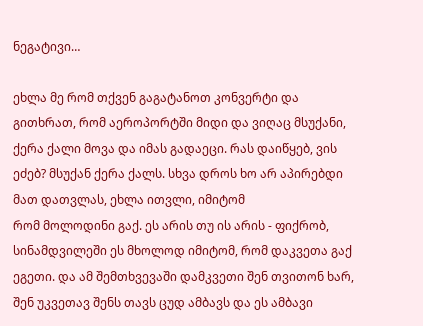ნეგატივი…

ეხლა მე რომ თქვენ გაგატანოთ კონვერტი და გითხრათ, რომ აეროპორტში მიდი და ვიღაც მსუქანი, ქერა ქალი მოვა და იმას გადაეცი. რას დაიწყებ, ვის ეძებ? მსუქან ქერა ქალს. სხვა დროს ხო არ აპირებდი მათ დათვლას, ეხლა ითვლი, იმიტომ
რომ მოლოდინი გაქ. ეს არის თუ ის არის - ფიქრობ, სინამდვილეში ეს მხოლოდ იმიტომ, რომ დაკვეთა გაქ ეგეთი. და ამ შემთხვევაში დამკვეთი შენ თვითონ ხარ, შენ უკვეთავ შენს თავს ცუდ ამბავს და ეს ამბავი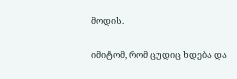მოდის.

იმიტომ, რომ ცუდიც ხდება და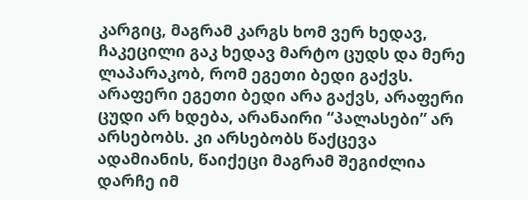კარგიც, მაგრამ კარგს ხომ ვერ ხედავ, ჩაკეცილი გაკ ხედავ მარტო ცუდს და მერე ლაპარაკობ, რომ ეგეთი ბედი გაქვს. არაფერი ეგეთი ბედი არა გაქვს, არაფერი ცუდი არ ხდება, არანაირი “პალასები” არ არსებობს. კი არსებობს წაქცევა ადამიანის, წაიქეცი მაგრამ შეგიძლია დარჩე იმ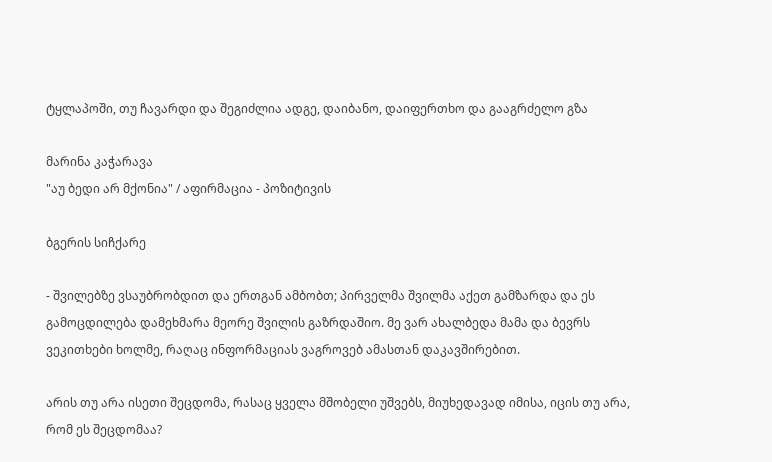ტყლაპოში, თუ ჩავარდი და შეგიძლია ადგე, დაიბანო, დაიფერთხო და გააგრძელო გზა

მარინა კაჭარავა
"აუ ბედი არ მქონია" / აფირმაცია - პოზიტივის

ბგერის სიჩქარე

- შვილებზე ვსაუბრობდით და ერთგან ამბობთ; პირველმა შვილმა აქეთ გამზარდა და ეს გამოცდილება დამეხმარა მეორე შვილის გაზრდაშიო. მე ვარ ახალბედა მამა და ბევრს ვეკითხები ხოლმე, რაღაც ინფორმაციას ვაგროვებ ამასთან დაკავშირებით.

არის თუ არა ისეთი შეცდომა, რასაც ყველა მშობელი უშვებს, მიუხედავად იმისა, იცის თუ არა, რომ ეს შეცდომაა?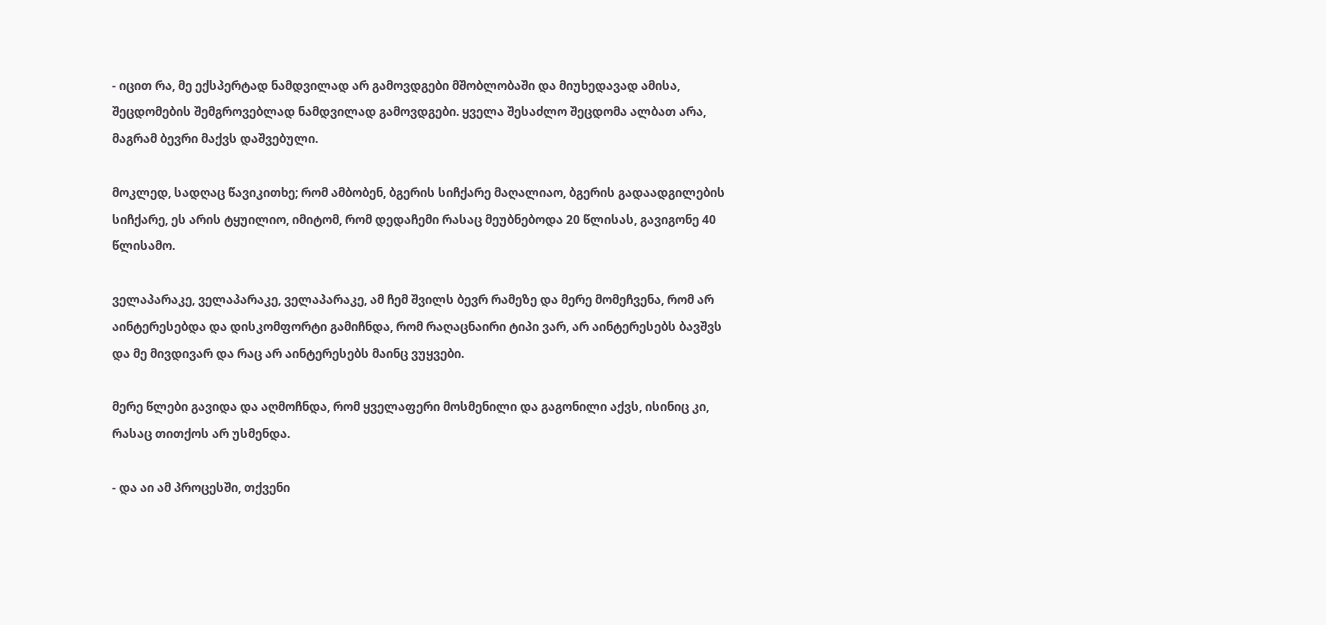- იცით რა, მე ექსპერტად ნამდვილად არ გამოვდგები მშობლობაში და მიუხედავად ამისა, შეცდომების შემგროვებლად ნამდვილად გამოვდგები. ყველა შესაძლო შეცდომა ალბათ არა, მაგრამ ბევრი მაქვს დაშვებული.

მოკლედ, სადღაც წავიკითხე; რომ ამბობენ, ბგერის სიჩქარე მაღალიაო, ბგერის გადაადგილების სიჩქარე, ეს არის ტყუილიო, იმიტომ, რომ დედაჩემი რასაც მეუბნებოდა 20 წლისას, გავიგონე 40 წლისამო.

ველაპარაკე, ველაპარაკე, ველაპარაკე, ამ ჩემ შვილს ბევრ რამეზე და მერე მომეჩვენა, რომ არ აინტერესებდა და დისკომფორტი გამიჩნდა, რომ რაღაცნაირი ტიპი ვარ, არ აინტერესებს ბავშვს და მე მივდივარ და რაც არ აინტერესებს მაინც ვუყვები.

მერე წლები გავიდა და აღმოჩნდა, რომ ყველაფერი მოსმენილი და გაგონილი აქვს, ისინიც კი, რასაც თითქოს არ უსმენდა.

- და აი ამ პროცესში, თქვენი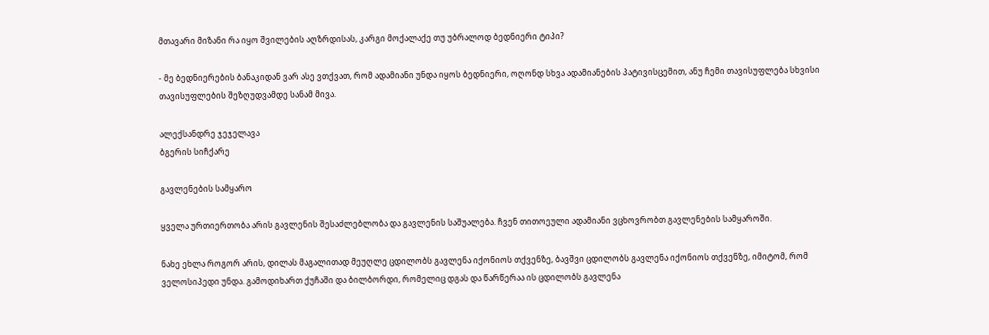მთავარი მიზანი რა იყო შვილების აღზრდისას, კარგი მოქალაქე თუ უბრალოდ ბედნიერი ტიპი?

- მე ბედნიერების ბანაკიდან ვარ ასე ვთქვათ, რომ ადამიანი უნდა იყოს ბედნიერი, ოღონდ სხვა ადამიანების პატივისცემით, ანუ ჩემი თავისუფლება სხვისი თავისუფლების შეზღუდვამდე სანამ მივა.

ალექსანდრე ჯეჯელავა
ბგერის სიჩქარე

გავლენების სამყარო

ყველა ურთიერთობა არის გავლენის შესაძლებლობა და გავლენის საშუალება. ჩვენ თითოეული ადამიანი ვცხოვრობთ გავლენების სამყაროში.

ნახე ეხლა როგორ არის, დილას მაგალითად მეუღლე ცდილობს გავლენა იქონიოს თქვენზე, ბავშვი ცდილობს გავლენა იქონიოს თქვენზე, იმიტომ, რომ ველოსიპედი უნდა. გამოდიხართ ქუჩაში და ბილბორდი, რომელიც დგას და წარწერაა ის ცდილობს გავლენა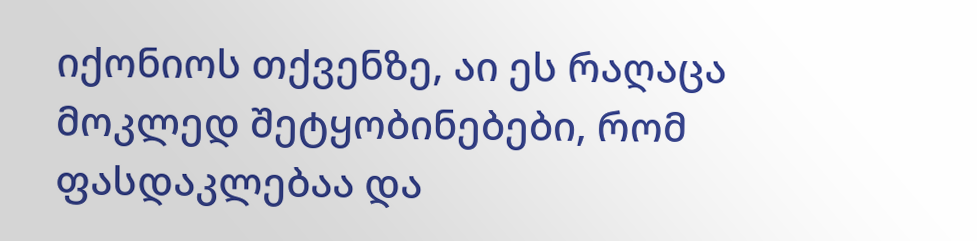იქონიოს თქვენზე, აი ეს რაღაცა მოკლედ შეტყობინებები, რომ ფასდაკლებაა და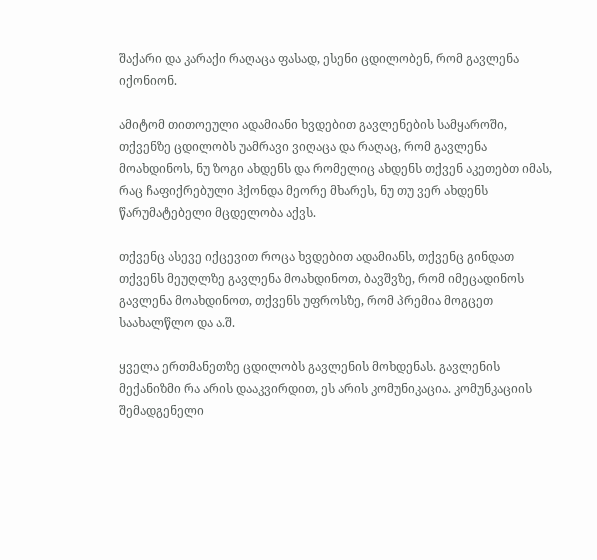შაქარი და კარაქი რაღაცა ფასად, ესენი ცდილობენ, რომ გავლენა იქონიონ.

ამიტომ თითოეული ადამიანი ხვდებით გავლენების სამყაროში, თქვენზე ცდილობს უამრავი ვიღაცა და რაღაც, რომ გავლენა მოახდინოს, ნუ ზოგი ახდენს და რომელიც ახდენს თქვენ აკეთებთ იმას, რაც ჩაფიქრებული ჰქონდა მეორე მხარეს, ნუ თუ ვერ ახდენს წარუმატებელი მცდელობა აქვს.

თქვენც ასევე იქცევით როცა ხვდებით ადამიანს, თქვენც გინდათ თქვენს მეუღლზე გავლენა მოახდინოთ, ბავშვზე, რომ იმეცადინოს გავლენა მოახდინოთ, თქვენს უფროსზე, რომ პრემია მოგცეთ საახალწლო და ა.შ.

ყველა ერთმანეთზე ცდილობს გავლენის მოხდენას. გავლენის მექანიზმი რა არის დააკვირდით, ეს არის კომუნიკაცია. კომუნკაციის შემადგენელი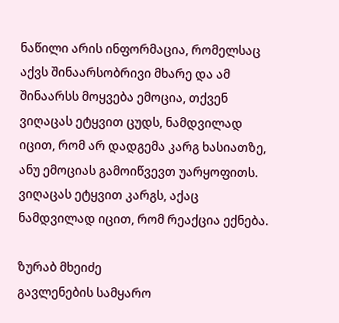ნაწილი არის ინფორმაცია, რომელსაც აქვს შინაარსობრივი მხარე და ამ შინაარსს მოყვება ემოცია, თქვენ ვიღაცას ეტყვით ცუდს, ნამდვილად იცით, რომ არ დადგემა კარგ ხასიათზე, ანუ ემოციას გამოიწვევთ უარყოფითს. ვიღაცას ეტყვით კარგს, აქაც ნამდვილად იცით, რომ რეაქცია ექნება.

ზურაბ მხეიძე
გავლენების სამყარო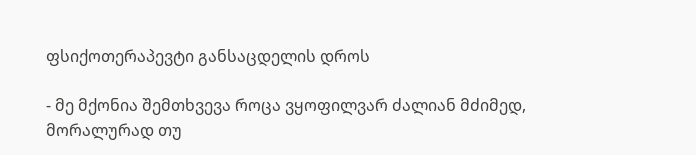ფსიქოთერაპევტი განსაცდელის დროს

- მე მქონია შემთხვევა როცა ვყოფილვარ ძალიან მძიმედ, მორალურად თუ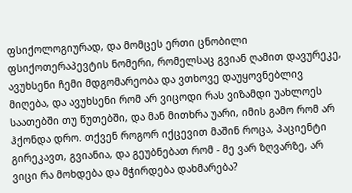ფსიქოლოგიურად, და მომცეს ერთი ცნობილი ფსიქოთერაპევტის ნომერი, რომელსაც გვიან ღამით დავურეკე, ავუხსენი ჩემი მდგომარეობა და ვთხოვე დაუყოვნებლივ მიღება, და ავუხსენი რომ არ ვიცოდი რას ვიზამდი უახლოეს საათებში თუ წუთებში, და მან მითხრა უარი, იმის გამო რომ არ ჰქონდა დრო. თქვენ როგორ იქცევით მაშინ როცა, პაციენტი გირეკავთ, გვიანია, და გეუბნებათ რომ - მე ვარ ზღვარზე, არ ვიცი რა მოხდება და მჭირდება დახმარება?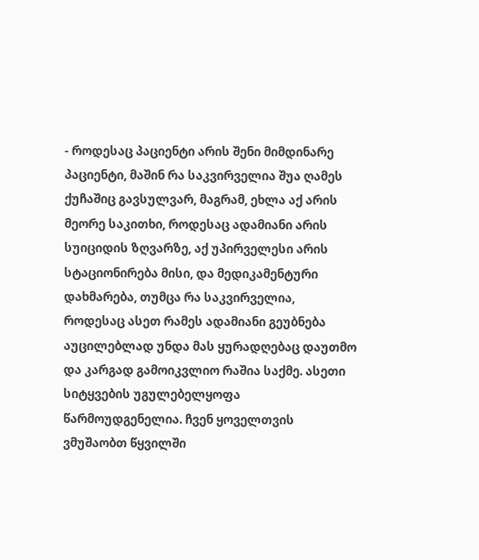- როდესაც პაციენტი არის შენი მიმდინარე პაციენტი, მაშინ რა საკვირველია შუა ღამეს ქუჩაშიც გავსულვარ, მაგრამ, ეხლა აქ არის მეორე საკითხი, როდესაც ადამიანი არის სუიციდის ზღვარზე, აქ უპირველესი არის სტაციონირება მისი, და მედიკამენტური დახმარება, თუმცა რა საკვირველია, როდესაც ასეთ რამეს ადამიანი გეუბნება აუცილებლად უნდა მას ყურადღებაც დაუთმო და კარგად გამოიკვლიო რაშია საქმე. ასეთი სიტყვების უგულებელყოფა წარმოუდგენელია. ჩვენ ყოველთვის ვმუშაობთ წყვილში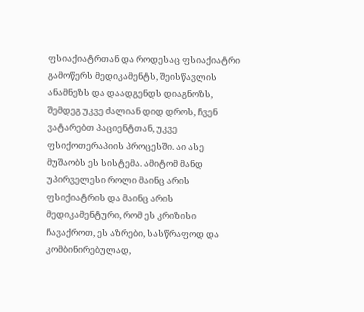ფსიაქიატრთან და როდესაც ფსიაქიატრი გამოწერს მედიკამენტს, შეისწავლის ანამნეზს და დაადგენდს დიაგნოზს, შემდეგ უკვე ძალიან დიდ დროს, ჩვენ ვატარებთ პაციენტთან, უკვე ფსიქოთერაპიის პროცესში. აი ასე მუშაობს ეს სისტემა. ამიტომ მანდ უპირველესი როლი მაინც არის ფსიქიატრის და მაინც არის მედიკამენტური, რომ ეს კრიზისი ჩავაქროთ, ეს აზრები, სასწრაფოდ და კომბინირებულად,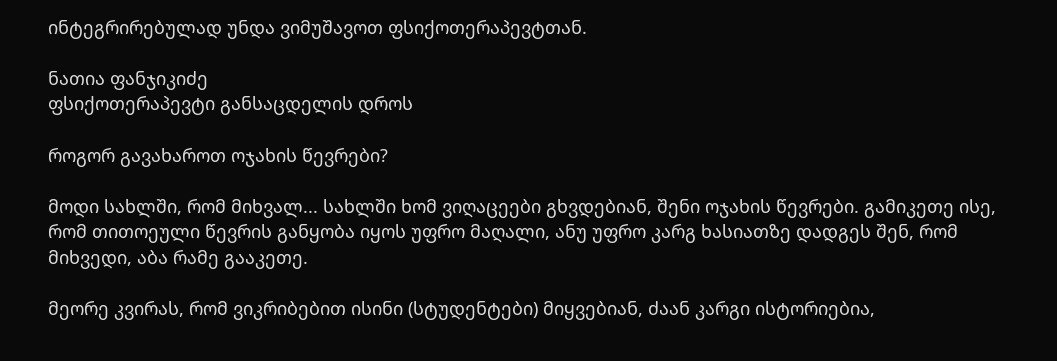ინტეგრირებულად უნდა ვიმუშავოთ ფსიქოთერაპევტთან.

ნათია ფანჯიკიძე
ფსიქოთერაპევტი განსაცდელის დროს

როგორ გავახაროთ ოჯახის წევრები?

მოდი სახლში, რომ მიხვალ... სახლში ხომ ვიღაცეები გხვდებიან, შენი ოჯახის წევრები. გამიკეთე ისე, რომ თითოეული წევრის განყობა იყოს უფრო მაღალი, ანუ უფრო კარგ ხასიათზე დადგეს შენ, რომ მიხვედი, აბა რამე გააკეთე.

მეორე კვირას, რომ ვიკრიბებით ისინი (სტუდენტები) მიყვებიან, ძაან კარგი ისტორიებია,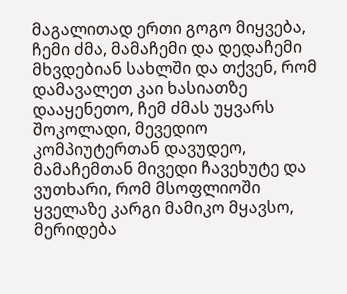მაგალითად ერთი გოგო მიყვება, ჩემი ძმა, მამაჩემი და დედაჩემი მხვდებიან სახლში და თქვენ, რომ დამავალეთ კაი ხასიათზე დააყენეთო, ჩემ ძმას უყვარს შოკოლადი, მევედიო კომპიუტერთან დავუდეო, მამაჩემთან მივედი ჩავეხუტე და ვუთხარი, რომ მსოფლიოში ყველაზე კარგი მამიკო მყავსო, მერიდება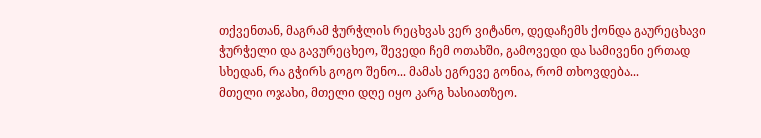თქვენთან, მაგრამ ჭურჭლის რეცხვას ვერ ვიტანო, დედაჩემს ქონდა გაურეცხავი ჭურჭელი და გავურეცხეო, შევედი ჩემ ოთახში, გამოვედი და სამივენი ერთად სხედან, რა გჭირს გოგო შენო... მამას ეგრევე გონია, რომ თხოვდება...
მთელი ოჯახი, მთელი დღე იყო კარგ ხასიათზეო.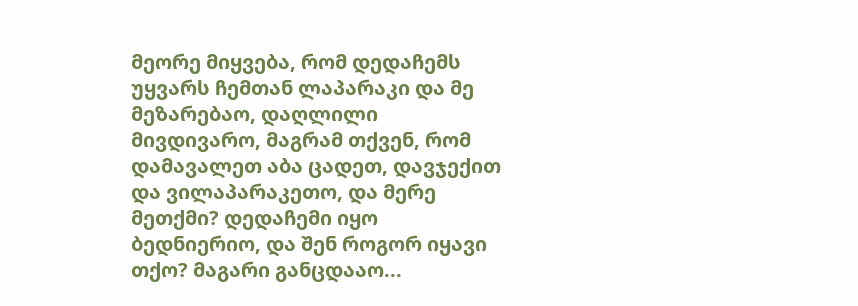მეორე მიყვება, რომ დედაჩემს უყვარს ჩემთან ლაპარაკი და მე მეზარებაო, დაღლილი მივდივარო, მაგრამ თქვენ, რომ დამავალეთ აბა ცადეთ, დავჯექით და ვილაპარაკეთო, და მერე მეთქმი? დედაჩემი იყო ბედნიერიო, და შენ როგორ იყავი თქო? მაგარი განცდააო...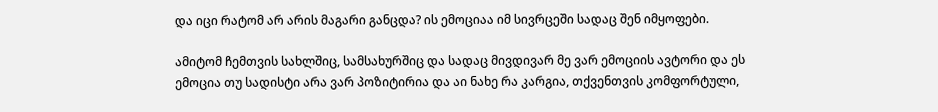და იცი რატომ არ არის მაგარი განცდა? ის ემოციაა იმ სივრცეში სადაც შენ იმყოფები.

ამიტომ ჩემთვის სახლშიც, სამსახურშიც და სადაც მივდივარ მე ვარ ემოციის ავტორი და ეს ემოცია თუ სადისტი არა ვარ პოზიტირია და აი ნახე რა კარგია, თქვენთვის კომფორტული,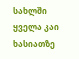სახლში ყველა კაი ხასიათზე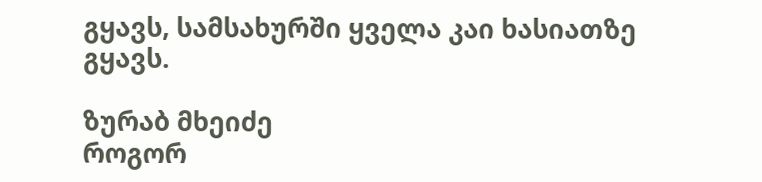გყავს, სამსახურში ყველა კაი ხასიათზე გყავს.

ზურაბ მხეიძე
როგორ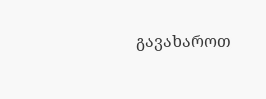გავახაროთ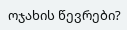ოჯახის წევრები?